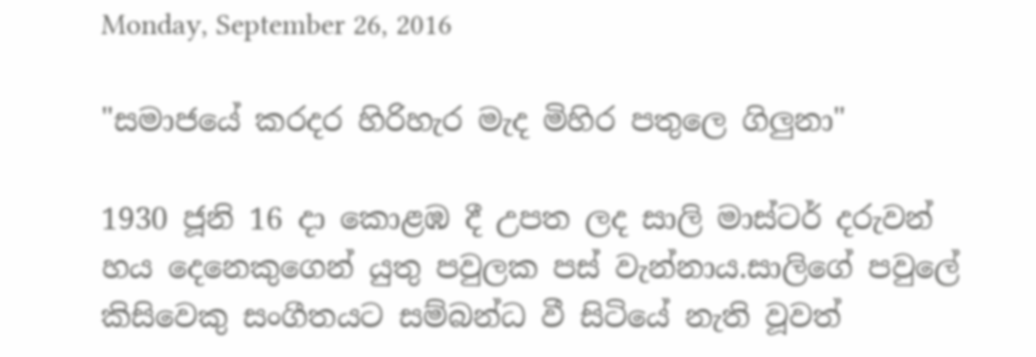Monday, September 26, 2016

"සමාජයේ කරදර හිරිහැර මැද මිහිර පතුලෙ ගිලුනා"

1930 ජූනි 16 දා කොළඹ දී උපත ලද සාලි මාස්ටර් දරුවන් හය දෙනෙකුගෙන් යුතු පවුලක පස් වැන්නාය.සාලිගේ පවුලේ කිසිවෙකු සංගීතයට සම්බන්ධ වී සිටියේ නැති වූවත්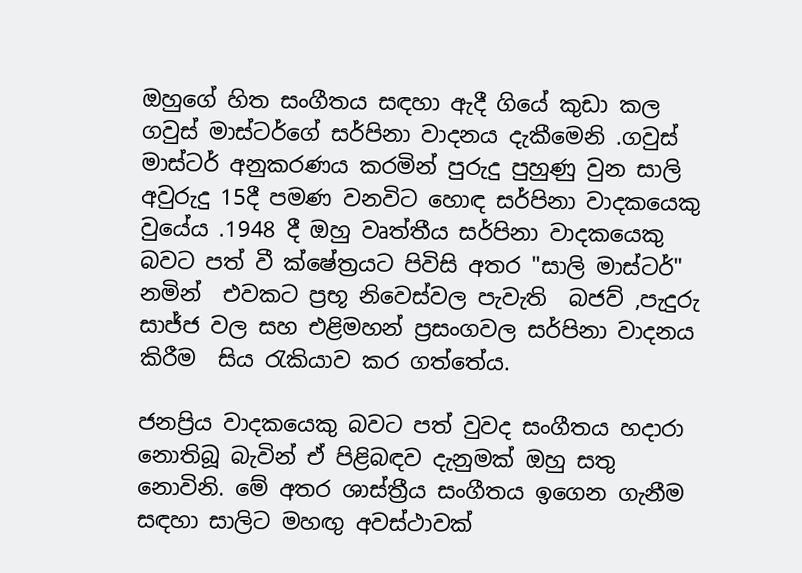ඔහුගේ හිත සංගීතය සඳහා ඇදී ගියේ කුඩා කල ගවුස් මාස්ටර්ගේ සර්පිනා වාදනය දැකීමෙනි .ගවුස් මාස්ටර් අනුකරණය කරමින් පුරුදු පුහුණු වුන සාලි අවුරුදු 15දී පමණ වනවිට හොඳ සර්පිනා වාදකයෙකු වුයේය .1948 දී ඔහු වෘත්තීය සර්පිනා වාදකයෙකු බවට පත් වී ක්ෂේත්‍රයට පිවිසි අතර "සාලි මාස්ටර්" නමින්  එවකට ප්‍රභූ නිවෙස්වල පැවැති  බජව් ,පැදුරු සාජ්ජ වල සහ එළිමහන් ප්‍රසංගවල සර්පිනා වාදනය කිරීම  සිය රැකියාව කර ගත්තේය.

ජනප්‍රිය වාදකයෙකු බවට පත් වුවද සංගීතය හදාරා නොතිබූ බැවින් ඒ පිළිබඳව දැනුමක් ඔහු සතු නොවිනි. මේ අතර ශාස්ත්‍රීය සංගීතය ඉගෙන ගැනීම සඳහා සාලිට මහඟු අවස්ථාවක්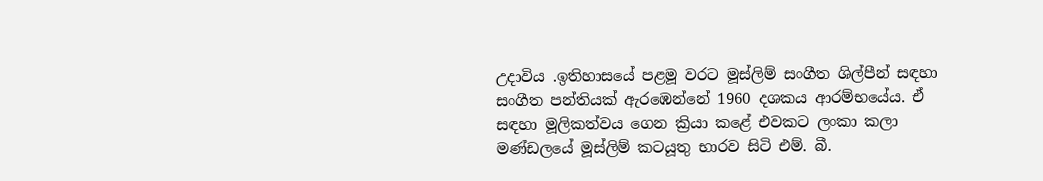උදාවිය .ඉතිහාසයේ පළමූ වරට මූස්ලිම් සංගීත ශිල්පීන් සඳහා සංගීත පන්තියක් ඇරඹෙන්නේ 1960 දශකය ආරම්භයේය. ඒ සඳහා මූලිකත්වය ගෙන ක්‍රියා කළේ එවකට ලංකා කලා මණ්ඩලයේ මූස්ලිම් කටයූතු භාරව සිටි එම්. බී.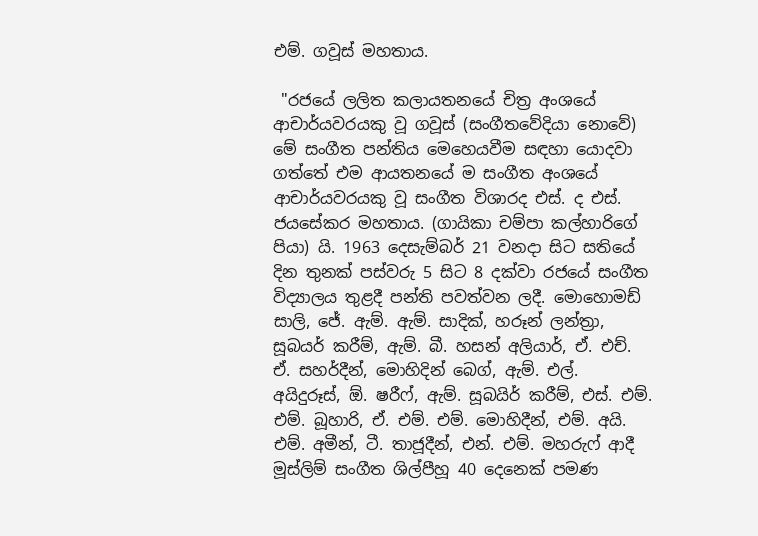එම්. ගවූස් මහතාය.

 "රජයේ ලලිත කලායතනයේ චිත්‍ර අංශයේ ආචාර්යවරයකු වූ ගවූස් (සංගීතවේදියා නොවේ) මේ සංගීත පන්තිය මෙහෙයවීම සඳහා යොදවා ගත්තේ එම ආයතනයේ ම සංගීත අංශයේ ආචාර්යවරයකු වූ සංගීත විශාරද එස්. ද එස්. ජයසේකර මහතාය. (ගායිකා චම්පා කල්හාරිගේ පියා) යි. 1963 දෙසැම්බර් 21 වනදා සිට සතියේ දින තුනක් පස්වරු 5 සිට 8 දක්වා රජයේ සංගීත විද්‍යාලය තුළදී පන්ති පවත්වන ලදී. මොහොමඩ් සාලි, ජේ. ඇම්. ඇම්. සාදික්, හරූන් ලන්ත්‍රා, සූබයර් කරීම්, ඇම්. බී. හසන් අලියාර්, ඒ. එච්. ඒ. සහර්දීන්, මොහිදින් බෙග්, ඇම්. එල්. අයිදුරූස්, ඕ. ෂරීෆ්, ඇම්. සූබයිර් කරීම්, එස්. එම්. එම්. බූහාරි, ඒ. එම්. එම්. මොහිදීන්, එම්. අයි. එම්. අමීන්, ටී. තාජූදීන්, එන්. එම්. මහරුෆ් ආදී මූස්ලිම් සංගීත ශිල්පීහූ 40 දෙනෙක් පමණ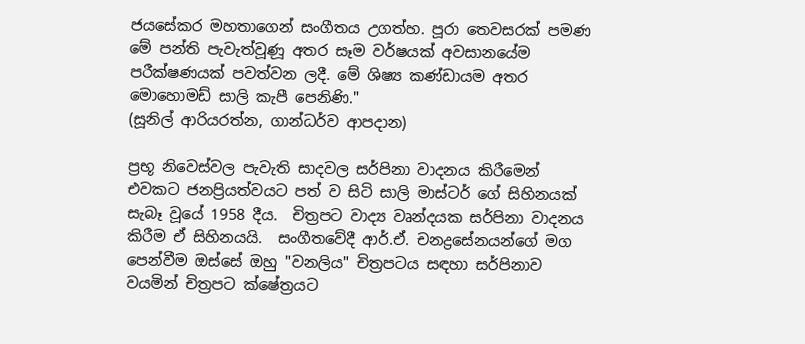ජයසේකර මහතාගෙන් සංගීතය උගත්හ. පූරා තෙවසරක් පමණ මේ පන්ති පැවැත්වූණූ අතර සෑම වර්ෂයක් අවසානයේම පරීක්ෂණයක් පවත්වන ලදී. මේ ශිෂ්‍ය කණ්ඩායම අතර මොහොමඩ් සාලි කැපී පෙනිණි."
(සූනිල් ආරියරත්න, ගාන්ධර්ව ආපදාන)

ප්‍රභූ නිවෙස්වල පැවැති සාදවල සර්පිනා වාදනය කිරීමෙන් එවකට ජනප්‍රියත්වයට පත් ව සිටි සාලි මාස්ටර් ගේ සිහිනයක් සැබෑ වූයේ 1958 දීය.  චිත්‍රපට වාද්‍ය වෘන්දයක සර්පිනා වාදනය කිරීම ඒ සිහිනයයි.  සංගීතවේදී ආර්.ඒ. චනද්‍රසේනයන්ගේ මග පෙන්වීම ඔස්සේ ඔහු "වනලිය" චිත්‍රපටය සඳහා සර්පිනාව වයමින් චිත්‍රපට ක්ෂේත්‍රයට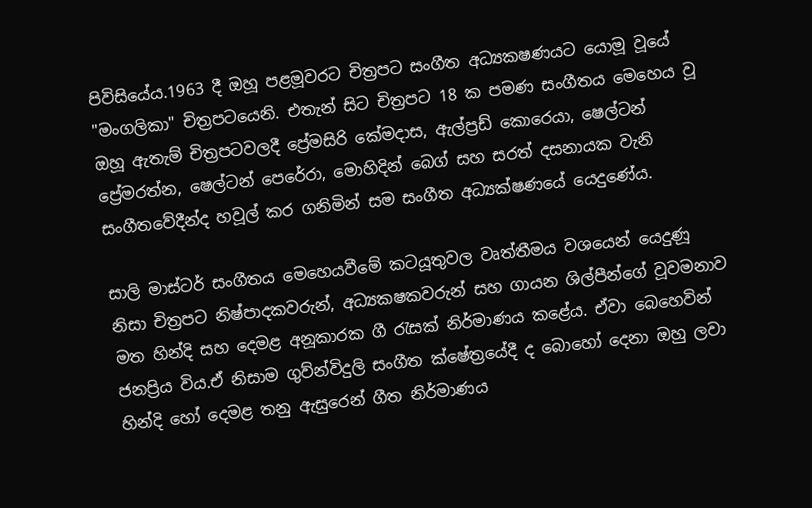පිවිසියේය.1963 දී ඔහූ පළමූවරට චිත්‍රපට සංගීත අධ්‍යකෂණයට යොමූ වූයේ "මංගලිකා" චිත්‍රපටයෙනි. එතැන් සිට චිත්‍රපට 18 ක පමණ සංගීතය මෙහෙය වූ ඔහූ ඇතැම් චිත්‍රපටවලදී ප්‍රේමසිරි කේමදාස, ඇල්ප්‍රඩ් කොරෙයා, ෂෙල්ටන් ප්‍රේමරත්න, ෂෙල්ටන් පෙරේරා, මොහිදින් බෙග් සහ සරත් දසනායක වැනි සංගීතවේදීන්ද හවූල් කර ගනිමින් සම සංගීත අධ්‍යක්ෂණයේ යෙදුණේය.

සාලි මාස්ටර් සංගීතය මෙහෙයවීමේ කටයූතුවල වෘත්තීමය වශයෙන් යෙදුණූ නිසා චිත්‍රපට නිෂ්පාදකවරුන්, අධ්‍යකෂකවරුන් සහ ගායන ශිල්පීන්ගේ වූවමනාව මත හින්දි සහ දෙමළ අනූකාරක ගී රැසක් නිර්මාණය කළේය. ඒවා බෙහෙවින් ජනප්‍රිය විය.ඒ නිසාම ගුව්න්විදුලි සංගීත ක්ෂේත්‍රයේදී ද බොහෝ දෙනා ඔහු ලවා හින්දි හෝ දෙමළ තනු ඇසුරෙන් ගීත නිර්මාණය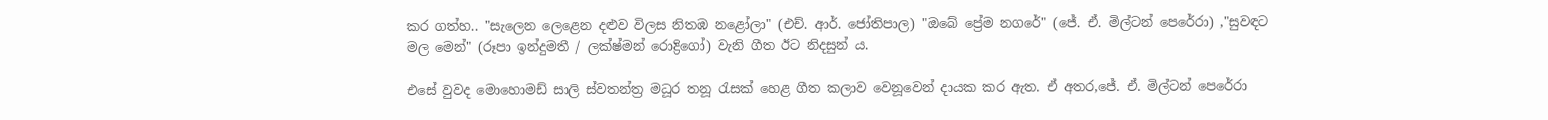කර ගත්හ.. "සැලෙන ලෙළෙන දළුව විලස නිතඹ නළෝලා" (එච්. ආර්. ජෝතිපාල) "ඔබේ ප්‍රේම නගරේ" (ජේ. ඒ. මිල්ටන් පෙරේරා) ,"සුවඳට මල මෙන්" (රූපා ඉන්දුමතී / ලක්ෂ්මන් රොද්‍රිගෝ) වැනි ගීත ඊට නිදසුන් ය.

එසේ වුවද මොහොමඩ් සාලි ස්වතන්ත්‍ර මධූර තනූ රැසක් හෙළ ගීත කලාව වෙනූවෙන් දායක කර ඇත. ඒ අතර,ජේ. ඒ. මිල්ටන් පෙරේරා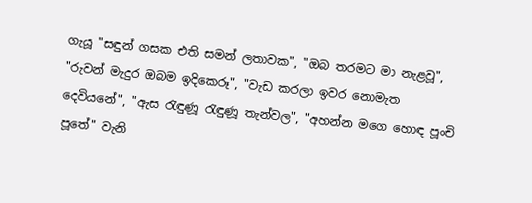ගැයූ "සඳුන් ගසක එති සමන් ලතාවක", "ඔබ තරමට මා නැළවූ", "රුවන් මැදුර ඔබම ඉදිකෙරූ", "වැඩ කරලා ඉවර නොමැත දෙවියනේ", "ඇස රැඳුණූ රැඳුණූ තැන්වල", "අහන්න මගෙ හොඳ පූංචි පූතේ" වැනි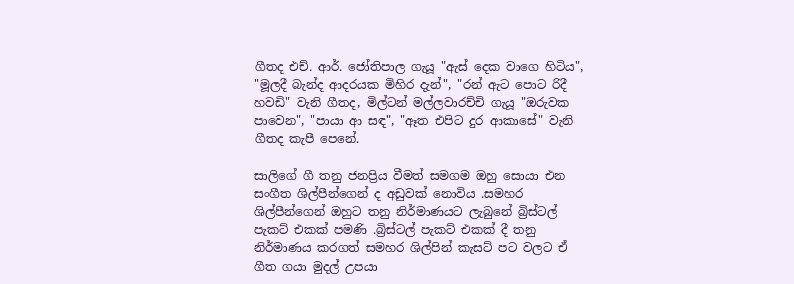ගීතද එච්. ආර්. ජෝතිපාල ගැයූ "ඇස් දෙක වාගෙ හිටිය", "මූලදී බැන්ද ආදරයක මිහිර දැන්", "රන් ඇට පොට රිදී හවඩි" වැනි ගීතද, මිල්ටන් මල්ලවාරච්චි ගැයූ "ඔරුවක පාවෙන", "පායා ආ සඳ", "ඈත එපිට දුර ආකාසේ" වැනි ගීතද කැපී පෙනේ.

සාලිගේ ගී තනු ජනප්‍රිය වීමත් සමගම ඔහු සොයා එන සංගීත ශිල්පීන්ගෙන් ද අඩුවක් නොවිය .සමහර ශිල්පීන්ගෙන් ඔහුට තනු නිර්මාණයට ලැබුනේ බ්‍රිස්ටල් පැකට් එකක් පමණි .බ්‍රිස්ටල් පැකට් එකක් දී තනු නිර්මාණය කරගත් සමහර ශිල්පින් කැසට් පට වලට ඒ ගීත ගයා මුදල් උපයා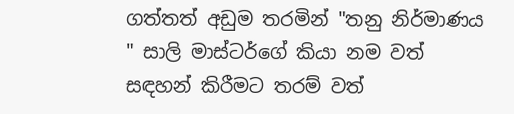ගත්තත් අඩුම තරමින් "තනු නිර්මාණය " සාලි මාස්ටර්ගේ කියා නම වත් සඳහන් කිරීමට තරම් වත්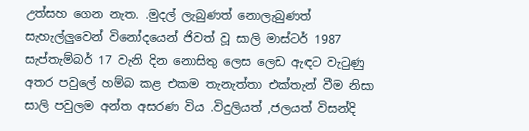උත්සහ ගෙන නැත. .මුදල් ලැබුණත් නොලැබුණත් සැහැල්ලුවෙන් විනෝදයෙන් ජිවත් වූ සාලි මාස්ටර් 1987 සැප්තැම්බර් 17 වැනි දින නොසිතු ලෙස ලෙඩ ඇඳට වැටුණු අතර පවුලේ හම්බ කළ එකම තැනැත්තා එක්තැන් වීම නිසා සාලි පවුලම අන්ත අසරණ විය .විදුලියත් ,ජලයත් විසන්දි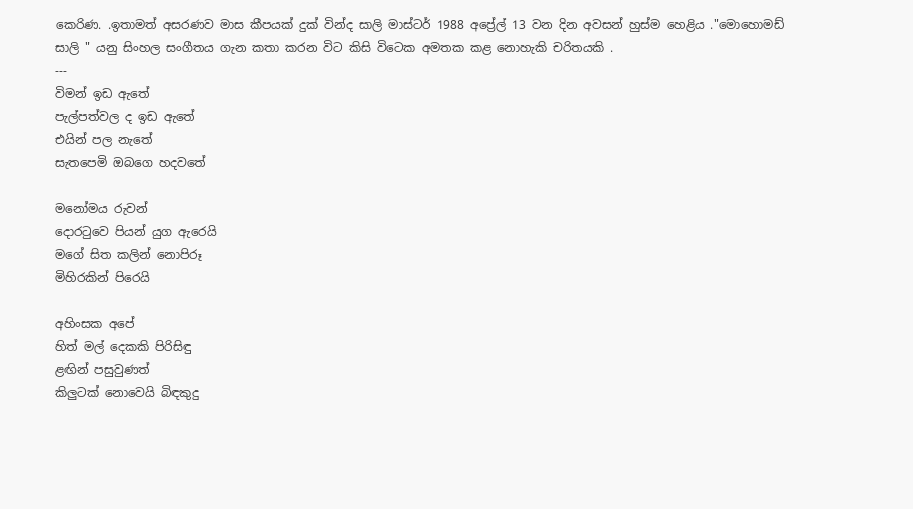කෙරිණ. .ඉතාමත් අසරණව මාස කීපයක් දුක් වින්ද සාලි මාස්ටර් 1988 අප්‍රේල් 13 වන දින අවසන් හුස්ම හෙළිය ."මොහොමඩ් සාලි " යනු සිංහල සංගීතය ගැන කතා කරන විට කිසි විටෙක අමතක කළ නොහැකි චරිතයකි .
---
විමන් ඉඩ ඇතේ
පැල්පත්වල ද ඉඩ ඇතේ
එයින් පල නැතේ
සැතපෙමි ඔබගෙ හදවතේ

මනෝමය රුවන්
දොරටුවෙ පියන් යුග ඇරෙයි
මගේ සිත කලින් නොපිරූ
මිහිරකින් පිරෙයි

අහිංසක අපේ
හිත් මල් දෙකකි පිරිසිඳු
ළඟින් පසුවුණත්
කිලුටක් නොවෙයි බිඳකුදු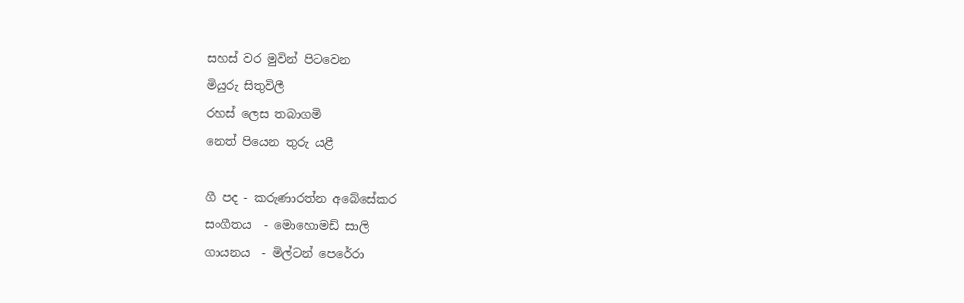සහස් වර මුවින් පිටවෙන
මියුරු සිතුවිලී
රහස් ලෙස තබාගමි
නෙත් පියෙන තුරු යළී

ගී පද - කරුණාරත්න අබේසේකර
සංගීතය  - මොහොමඩ් සාලි
ගායනය  - මිල්ටන් පෙරේරා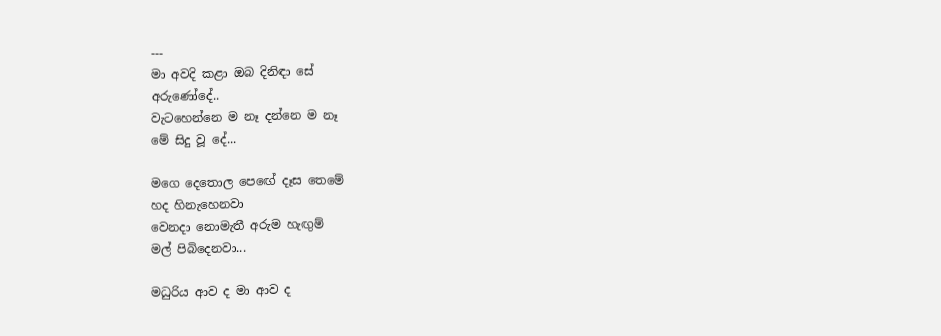---
මා අවදි කළා ඔබ දිනිඳා සේ
අරුණෝදේ..
වැටහෙන්නෙ ම නෑ දන්නෙ ම නෑ
මේ සිදු වූ දේ...

මගෙ දෙතොල පෙඟේ දෑස තෙමේ
හද හිනැහෙනවා
වෙනදා නොමැතී අරුම හැඟුම්
මල් පිබිදෙනවා...

මධුරිය ආව ද මා ආව ද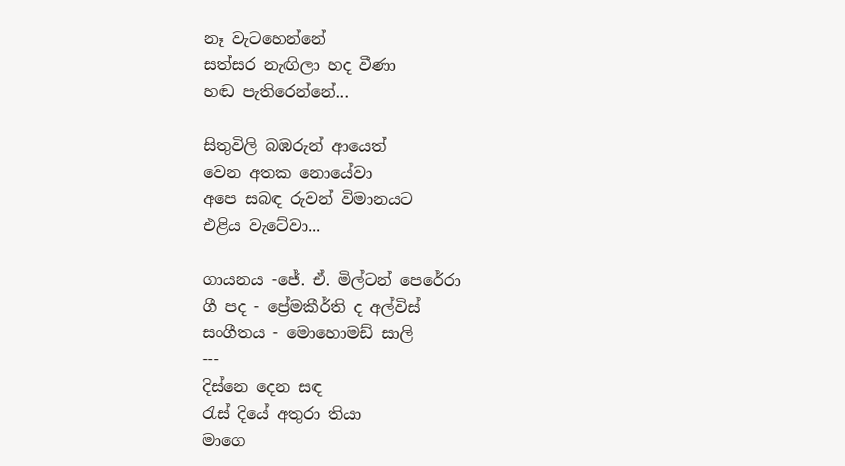නෑ වැටහෙන්නේ
සත්සර නැඟිලා හද වීණා
හඬ පැතිරෙන්නේ...

සිතුවිලි බඹරුන් ආයෙත්
වෙන අතක නොයේවා
අපෙ සබඳ රුවන් විමානයට
එළිය වැටේවා...

ගායනය -ජේ. ඒ. මිල්ටන් පෙරේරා
ගී පද - ප්‍රේමකීර්ති ද අල්විස්
සංගීතය - මොහොමඩ් සාලි
---
දිස්නෙ දෙන සඳ
රැස් දියේ අතුරා තියා
මාගෙ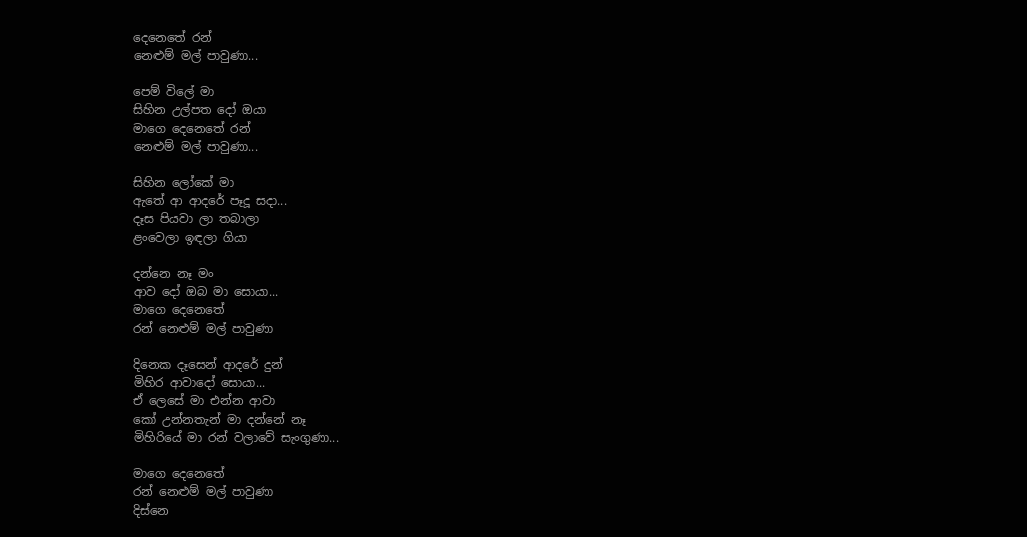දෙනෙතේ රන්
නෙළුම් මල් පාවුණා...

පෙම් විලේ මා
සිහින උල්පත දෝ ඔයා
මාගෙ දෙනෙතේ රන්
නෙළුම් මල් පාවුණා...

සිහින ලෝකේ මා
ඇතේ ආ ආදරේ පෑදූ සදා...
දෑස පියවා ලා තබාලා
ළංවෙලා ඉඳලා ගියා

දන්නෙ නෑ මං
ආව දෝ ඔබ මා සොයා...
මාගෙ දෙනෙතේ
රන් නෙළුම් මල් පාවුණා

දිනෙක දෑසෙන් ආදරේ දුන්
මිහිර ආවාදෝ සොයා...
ඒ ලෙසේ මා එන්න ආවා
කෝ උන්නතැන් මා දන්නේ නෑ
මිහිරියේ මා රන් වලාවේ සැංගුණා...

මාගෙ දෙනෙතේ
රන් නෙළුම් මල් පාවුණා
දිස්නෙ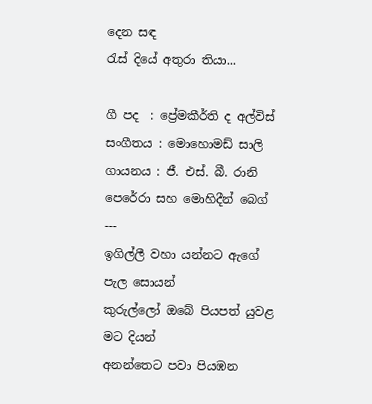දෙන සඳ
රැස් දියේ අතුරා තියා...

ගී පද  : ප්‍රේමකීර්ති ද අල්විස්
සංගීතය : මොහොමඩ් සාලි
ගායනය : ජී. එස්. බී. රානි පෙරේරා සහ මොහිදීන් බෙග්
---
ඉගිල්ලී වහා යන්නට ඇගේ පැල සොයන්
කුරුල්ලෝ ඔබේ පියපත් යුවළ මට දියන්
අනන්තෙට පවා පියඹන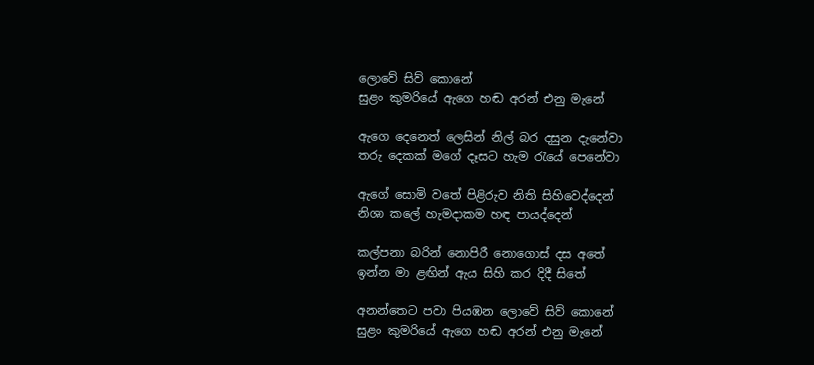ලොවේ සිව් කොනේ
සුළං කුමරියේ ඇගෙ හඬ අරන් එනු මැනේ

ඇගෙ දෙනෙත් ලෙසින් නිල් බර දසුන දැනේවා
තරු දෙකක් මගේ දෑසට හැම රැයේ පෙනේවා

ඇගේ සොමි වතේ පිළිරුව නිති සිහිවෙද්දෙන්
නිශා කලේ හැමදාකම හඳ පායද්දෙන්

කල්පනා බරින් නොපිරී නොගොස් දස අතේ
ඉන්න මා ළඟින් ඇය සිහි කර දිදී සිතේ

අනන්තෙට පවා පියඹන ලොවේ සිව් කොනේ
සුළං කුමරියේ ඇගෙ හඬ අරන් එනු මැනේ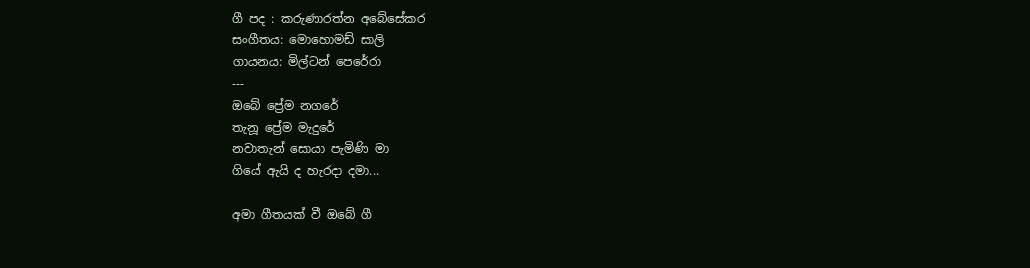ගී පද : කරුණාරත්න අබේසේකර
සංගීතය: මොහොමඩ් සාලි
ගායනය: මිල්ටන් පෙරේරා
---
ඔබේ ප්‍රේම නගරේ
තැනූ ප්‍රේම මැදුරේ
නවාතැන් සොයා පැමිණි මා
ගියේ ඇයි ද හැරදා දමා...

අමා ගීතයක් වී ඔබේ ගී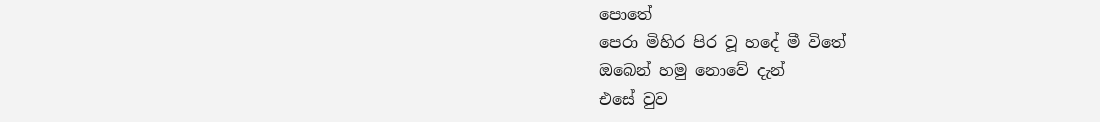පොතේ
පෙරා මිහිර පිර වූ හදේ මී විතේ
ඔබෙන් හමු නොවේ දැන්
එසේ වුව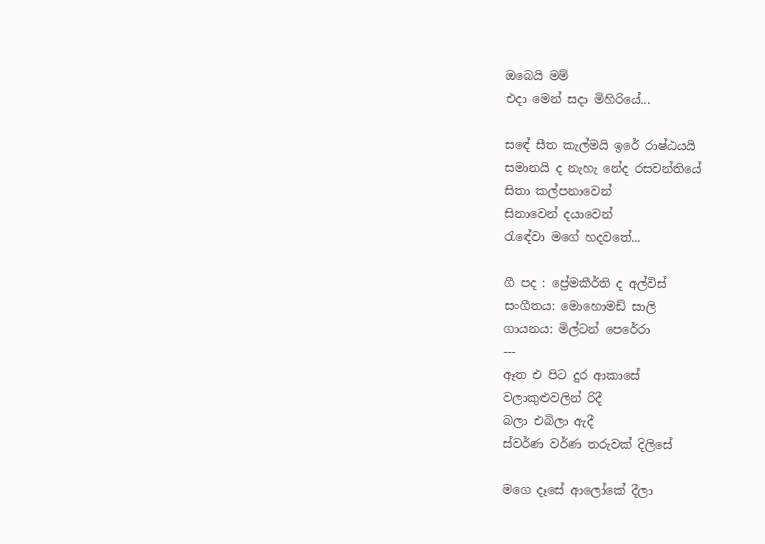ඔබෙයි මම්
එදා මෙන් සදා මිහිරියේ...

සඳේ සීත කැල්මයි ඉරේ රාෂ්ඨයයි
සමානයි ද නැහැ නේද රසවන්තියේ
සිතා කල්පනාවෙන්
සිනාවෙන් දයාවෙන්
රැඳේවා මගේ හදවතේ...

ගී පද : ප්‍රේමකීර්ති ද අල්විස්
සංගීතය: මොහොමඩ් සාලි
ගායනය: මිල්ටන් පෙරේරා
---
ඈත එ පිට දුර ආකාසේ
වලාකුළුවලින් රිදී
බලා එබිලා ඇදී
ස්වර්ණ වර්ණ තරුවක් දිලිසේ

මගෙ දෑසේ ආලෝකේ දීලා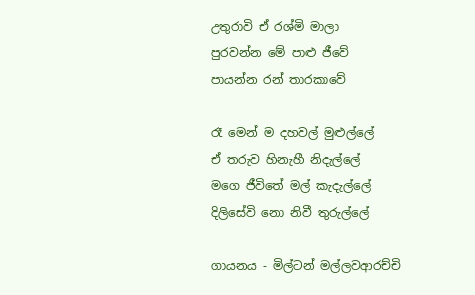උතුරාවි ඒ රශ්මි මාලා
පුරවන්න මේ පාළු ජීවේ
පායන්න රන් තාරකාවේ

රෑ මෙන් ම දහවල් මුළුල්ලේ
ඒ තරුව හිනැහී නිදැල්ලේ
මගෙ ජීවිතේ මල් කැදැල්ලේ
දිලිසේවි නො නිවී තුරුල්ලේ

ගායනය - මිල්ටන් මල්ලවආරච්චි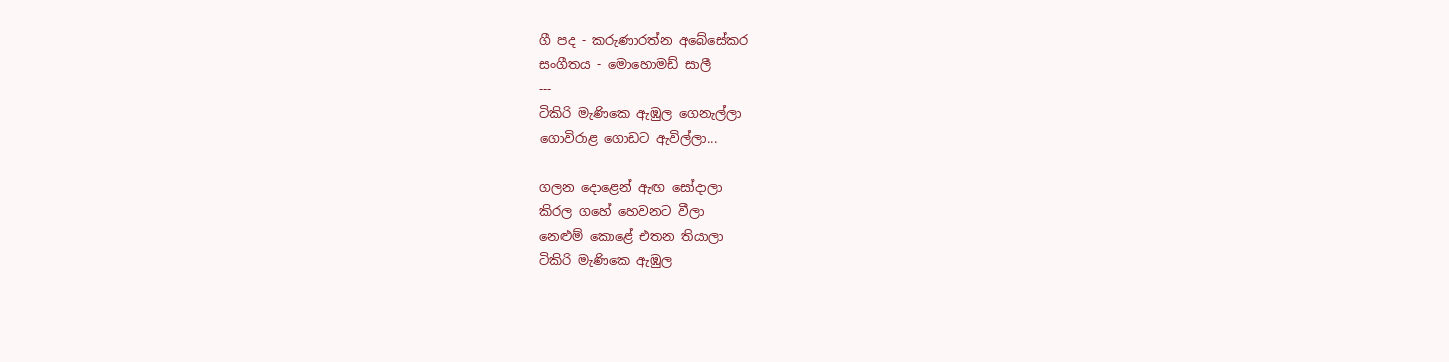ගී පද - කරුණාරත්න අබේසේකර
සංගීතය - මොහොමඩ් සාලී
---
ටිකිරි මැණිකෙ ඇඹුල ගෙනැල්ලා
ගොවිරාළ ගොඩට ඇවිල්ලා...

ගලන දොළෙන් ඇඟ සෝදාලා
කිරල ගහේ හෙවනට වීලා
නෙළුම් කොළේ එතන තියාලා
ටිකිරි මැණිකෙ ඇඹුල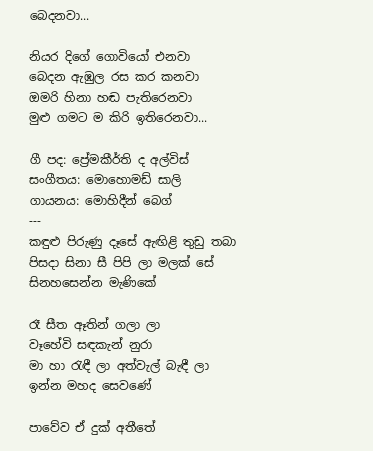බෙදනවා...

නියර දිගේ ගොවියෝ එනවා
බෙදන ඇඹුල රස කර කනවා
ඔමරි හිනා හඬ පැතිරෙනවා
මුළු ගමට ම කිරි ඉතිරෙනවා...

ගී පද: ප්‍රේමකීර්ති ද අල්විස්
සංගීතය: මොහොමඩ් සාලි
ගායනය: මොහිදීන් බෙග්
---
කඳුළු පිරුණු දෑසේ ඇඟිළි තුඩු තබා
පිසදා සිනා සී පිපි ලා මලක් සේ
සිනහසෙන්න මැණිකේ

රෑ සීත ඈතින් ගලා ලා
වෑහේවි සඳකැන් නුරා
මා හා රැඳී ලා අත්වැල් බැඳී ලා
ඉන්න මහද සෙවණේ

පාවේව ඒ දුක් අතීතේ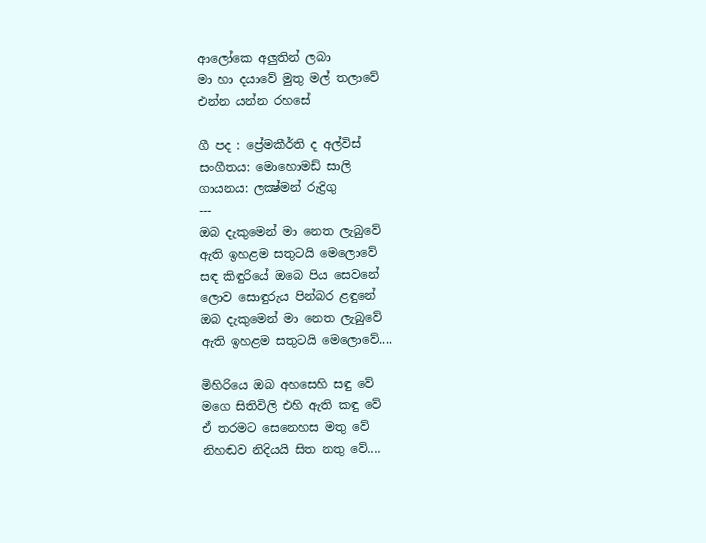ආලෝකෙ අලුතින් ලබා
මා හා දයාවේ මුතු මල් තලාවේ
එන්න යන්න රහසේ

ගී පද : ප්‍රේමකීර්ති ද අල්විස්
සංගීතය: මොහොමඩ් සාලි
ගායනය: ලක්‍ෂ්මන් රුද්‍රිගු
---
ඔබ දැකුමෙන් මා නෙත ලැබුවේ
ඇති ඉහළම සතුටයි මෙලොවේ
සඳ කිඳුරියේ ඔබෙ පිය සෙවනේ
ලොව සොඳුරුය පින්බර ළඳුනේ
ඔබ දැකුමෙන් මා නෙත ලැබුවේ
ඇති ඉහළම සතුටයි මෙලොවේ....

මිහිරියෙ ඔබ අහසෙහි සඳු වේ
මගෙ සිතිවිලි එහි ඇති කඳු වේ
ඒ තරමට සෙනෙහස මතු වේ
නිහඬව නිදියයි සිත නතු වේ....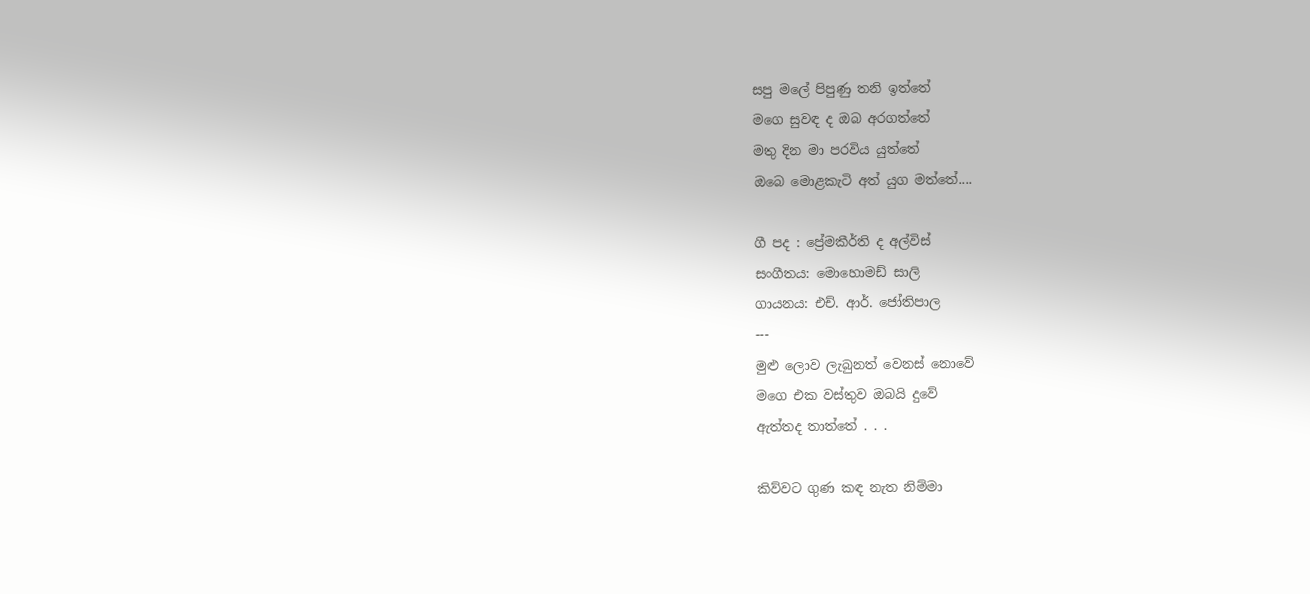සපු මලේ පිපුණු තනි ඉත්තේ
මගෙ සුවඳ ද ඔබ අරගත්තේ
මතු දින මා පරවිය යුත්තේ
ඔබෙ මොළකැටි අත් යුග මත්තේ....

ගී පද : ප්‍රේමකීර්ති ද අල්විස්
සංගීතය: මොහොමඩ් සාලි
ගායනය: එච්. ආර්. ජෝතිපාල
---
මුළු ලොව ලැබුනත් වෙනස් නොවේ
මගෙ එක වස්තුව ඔබයි දුවේ
ඇත්තද තාත්තේ . . .

කිව්වට ගුණ කඳ නැත නිම්මා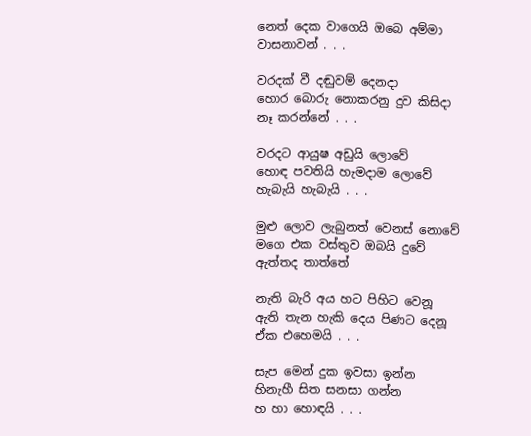නෙත් දෙක වාගෙයි ඔබෙ අම්මා
වාසනාවන් . . .

වරදක් වී දඬුවම් දෙනදා
හොර බොරු නොකරනු දුව කිසිදා
නෑ කරන්නේ . . .

වරදට ආයුෂ අඩුයි ලොවේ
හොඳ පවතියි හැමදාම ලොවේ
හැබැයි හැබැයි . . .

මුළු ලොව ලැබුනත් වෙනස් නොවේ
මගෙ එක වස්තුව ඔබයි දුවේ
ඇත්තද තාත්තේ

නැති බැරි අය හට පිහිට වෙනූ
ඇති තැන හැකි දෙය පිණට දෙනූ
ඒක එහෙමයි . . .

සැප මෙන් දුක ඉවසා ඉන්න
හිනැහී සිත සනසා ගන්න
හ හා හොඳයි . . .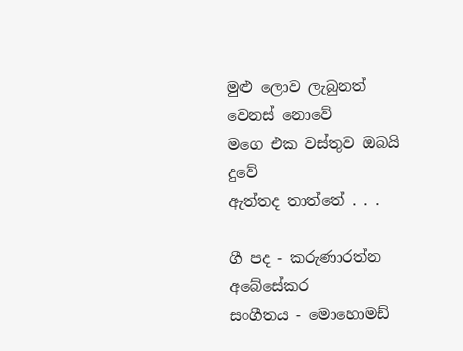මුළු ලොව ලැබුනත් වෙනස් නොවේ
මගෙ එක වස්තුව ඔබයි දුවේ
ඇත්තද තාත්තේ . . .

ගී පද - කරුණාරත්න අබේසේකර
සංගීතය - මොහොමඩ්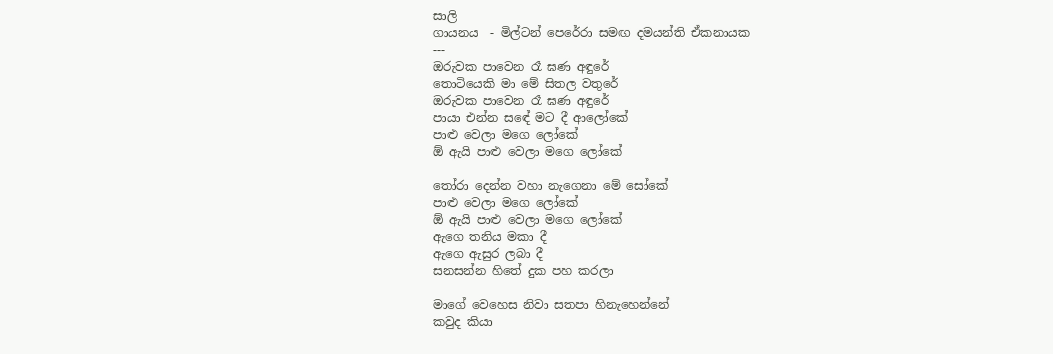සාලි
ගායනය  - මිල්ටන් පෙරේරා සමඟ දමයන්ති ඒකනායක
---
ඔරුවක පාවෙන රෑ ඝණ අඳුරේ
තොටියෙකි මා මේ සිතල වතුරේ
ඔරුවක පාවෙන රෑ ඝණ අඳුරේ
පායා එන්න සඳේ මට දී ආලෝකේ
පාළු වෙලා මගෙ ලෝකේ
ඕ ඇයි පාළු වෙලා මගෙ ලෝකේ

තෝරා දෙන්න වහා නැගෙනා මේ සෝකේ
පාළු වෙලා මගෙ ලෝකේ
ඕ ඇයි පාළු වෙලා මගෙ ලෝකේ
ඇගෙ තනිය මකා දී
ඇගෙ ඇසුර ලබා දී
සනසන්න හිතේ දුක පහ කරලා

මාගේ වෙහෙස නිවා සතපා හිනැහෙන්නේ
කවුද කියා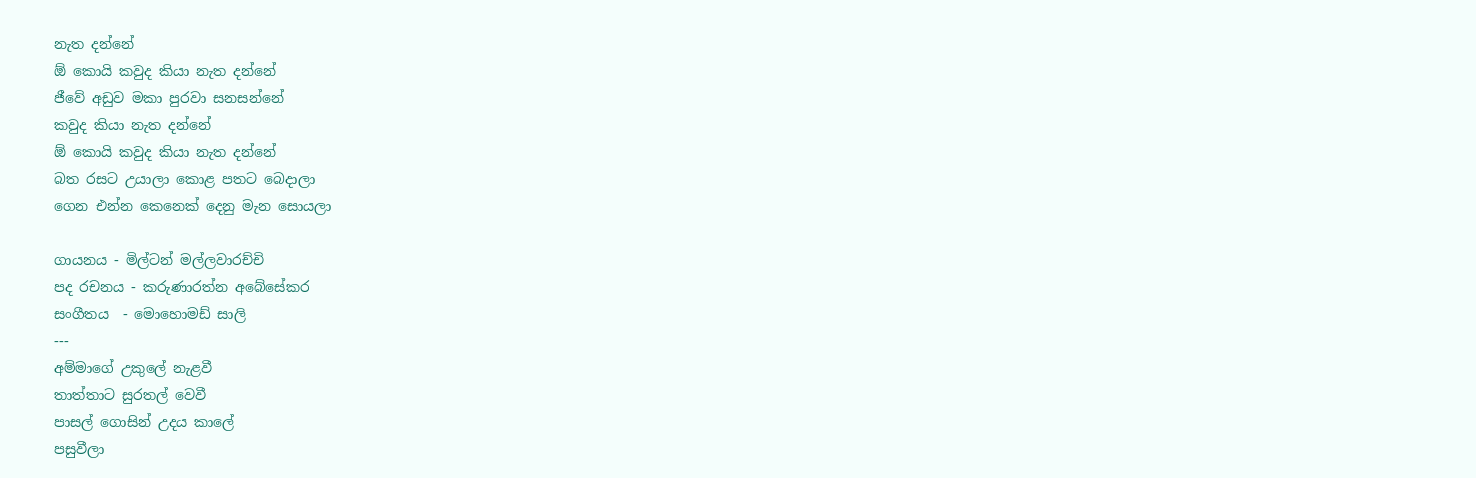නැත දන්නේ
ඕ කොයි කවුද කියා නැත දන්නේ
ජීවේ අඩුව මකා පුරවා සනසන්නේ
කවුද කියා නැත දන්නේ
ඕ කොයි කවුද කියා නැත දන්නේ
බත රසට උයාලා කොළ පතට බෙදාලා
ගෙන එන්න කෙනෙක් දෙනු මැන සොයලා

ගායනය - මිල්ටන් මල්ලවාරච්චි
පද රචනය - කරුණාරත්න අබේසේකර
සංගීතය  - මොහොමඩ් සාලි
---
අම්මාගේ උකුලේ නැළවී
තාත්තාට සුරතල් වෙවී
පාසල් ගොසින් උදය කාලේ
පසුවීලා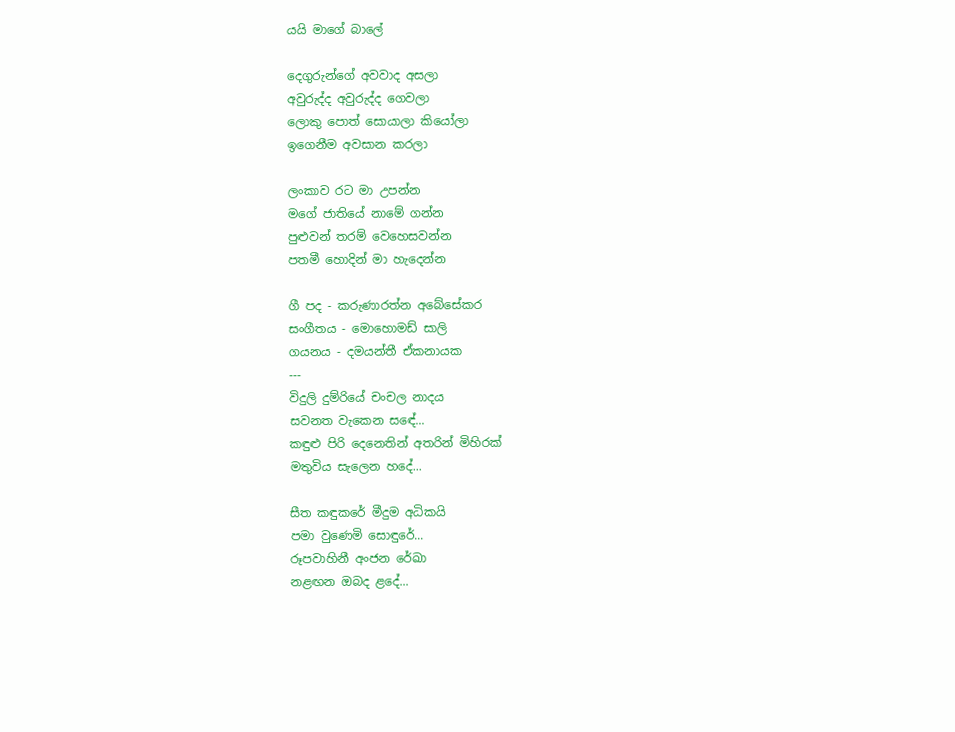යයි මාගේ බාලේ

දෙගුරුන්ගේ අවවාද අසලා
අවුරුද්ද අවුරුද්ද ගෙවලා
ලොකු පොත් සොයාලා කියෝලා
ඉගෙනීම අවසාන කරලා

ලංකාව රට මා උපන්න
මගේ ජාතියේ නාමේ ගන්න
පුළුවන් තරම් වෙහෙසවන්න
පතමී හොදින් මා හැදෙන්න

ගී පද - කරුණාරත්න අබේසේකර
සංගීතය - මොහොමඩ් සාලි
ගයනය - දමයන්තී ඒකනායක
---
විදුලි දුම්රියේ චංචල නාදය
සවනත වැකෙන සඳේ...
කඳුළු පිරි දෙනෙතින් අතරින් මිහිරක්
මතුවිය සැලෙන හදේ...

සීත කඳුකරේ මීදුම අධිකයි
පමා වුණෙමි සොඳුරේ...
රූපවාහිනී අංජන රේඛා
නළඟන ඔබද ළදේ...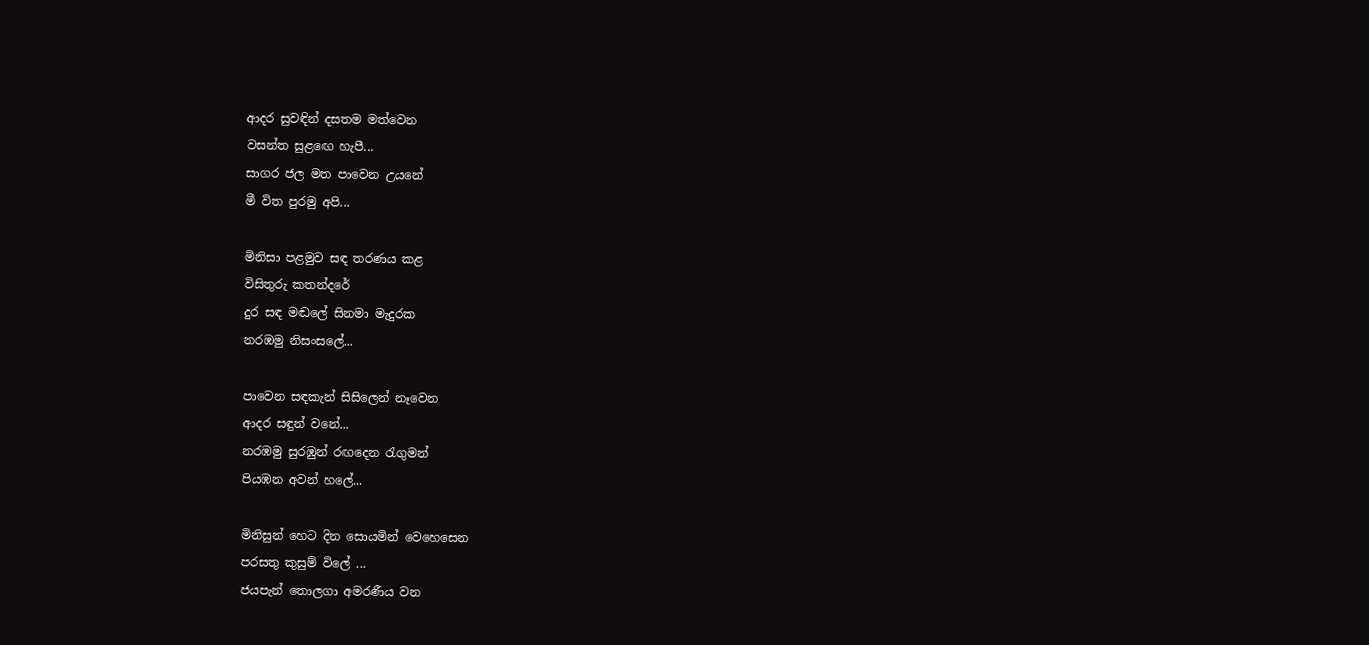ආදර සුවඳින් දසතම මත්වෙන
වසන්ත සුළඟෙ හැපී...
සාගර ජල මත පාවෙන උයනේ
මී විත පුරමු අපි...

මිනිසා පළමුව සඳ තරණය කළ
විසිතුරු කතන්දරේ
දුර සඳ මඬලේ සිනමා මැදුරක
නරඹමු නිසංසලේ...

පාවෙන සඳකැන් සිසිලෙන් නෑවෙන
ආදර සඳුන් වනේ...
නරඹමු සුරඹුන් රඟදෙන රැගුමන්
පියඹන අවන් හලේ...

මිනිසුන් හෙට දින සොයමින් වෙහෙසෙන
පරසතු කුසුම් විලේ ...
ජයපැන් තොලගා අමරණීය වන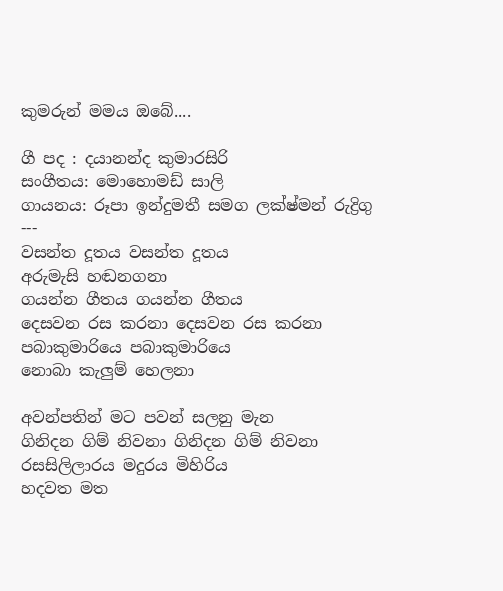කුමරුන් මමය ඔබේ....

ගී පද : දයානන්ද කුමාරසිරි
සංගීතය: මොහොමඩ් සාලි
ගායනය: රූපා ඉන්දුමතී සමග ලක්ෂ්මන් රුද්‍රිගු
---
වසන්ත දූතය වසන්ත දූතය
අරුමැසි හඬනගනා
ගයන්න ගීතය ගයන්න ගීතය
දෙසවන රස කරනා දෙසවන රස කරනා
පබාකුමාරියෙ පබාකුමාරියෙ
නොබා කැලුම් හෙලනා

අවන්පතින් මට පවන් සලනු මැන
ගිනිදන ගිම් නිවනා ගිනිදන ගිම් නිවනා
රසසිලිලාරය මදුරය මිහිරිය
හදවත මත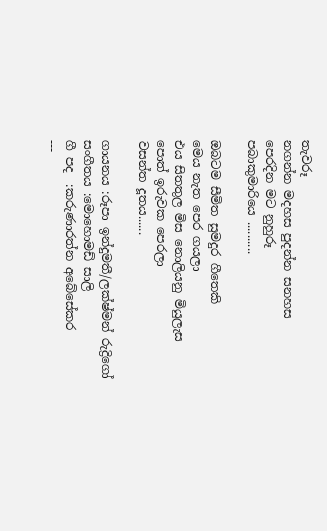තැවරූ
නගන්න මදහස පුදන්න සනහස
පෙරදින මට නුහුරූ
පබාකුමාරියෙ ..........

ඔබටම සීමිත සුමදුර ගීතෙකි
මෙය නැත පෙර ගයලා
එය සිතතුල මිස නොලියනු මියුලැස
පොත් ඉරුවක පෙරලා
වසන්ත දූතය......

ගායනය :රූපා ඉන්දුමතී/ලක්ෂ්මන් රුද්‍රිගෝ
සංගීතය :මොහොමඩ් සාලි
ගී පද  :කරුණාරත්න අබේසේකර
---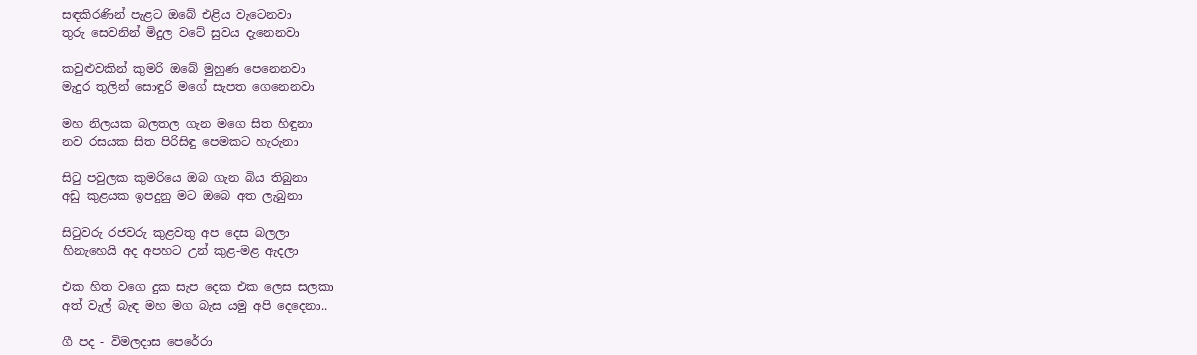සඳකිරණින් පැළට ඔබේ එළිය වැටෙනවා
තුරු සෙවනින් මිදුල වටේ සුවය දැනෙනවා

කවුළුවකින් කුමරි ඔබේ මුහුණ පෙනෙනවා
මැදුර තුලින් සොඳුරි මගේ සැපත ගෙනෙනවා

මහ නිලයක බලතල ගැන මගෙ සිත හිඳුනා
නව රසයක සිත පිරිසිඳු පෙමකට හැරුනා

සිටු පවුලක කුමරියෙ ඔබ ගැන බිය තිබුනා
අඩු කුළයක ඉපදුනු මට ඔබෙ අත ලැබුනා

සිටුවරු රජවරු කුළවතු අප දෙස බලලා
හිනැහෙයි අද අපහට උන් කුළ-මළ ඇදලා

එක හිත වගෙ දුක සැප දෙක එක ලෙස සලකා
අත් වැල් බැඳ මහ මග බැස යමු අපි දෙදෙනා..

ගී පද - විමලදාස පෙරේරා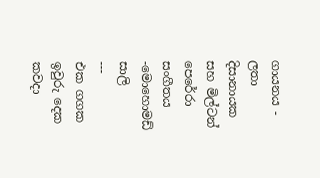ගායනය - ලතා දිසානායක සහ මිල්ටන් පෙරේරා
සංගීතය -මොහොමඩ් සාලි
---
එක ගගක ඉවුරු දෙක කවදා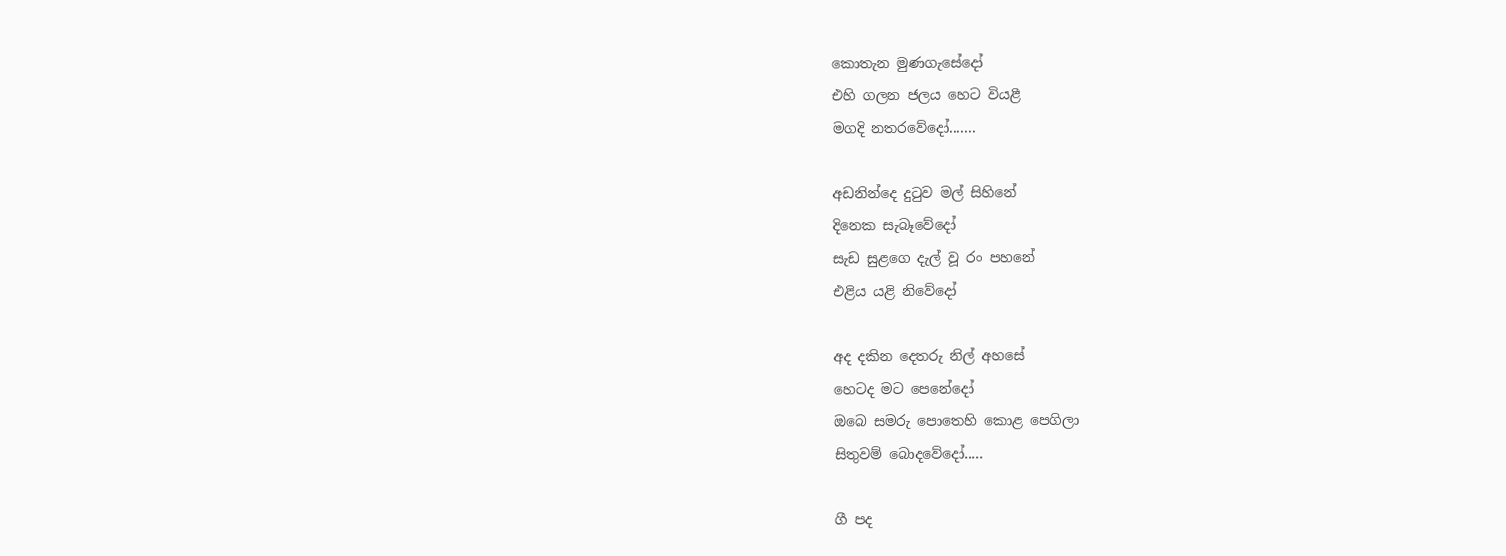කොතැන මුණගැසේදෝ
එහි ගලන ජලය හෙට වියළී
මගදි නතරවේදෝ.......

අඩනින්දෙ දුටුව මල් සිහිනේ
දිනෙක සැබෑවේදෝ
සැඩ සුළගෙ දැල් වූ රං පහනේ
එළිය යළි නිවේදෝ

අද දකින දෙතරු නිල් අහසේ
හෙටද මට පෙනේදෝ
ඔබෙ සමරු පොතෙහි කොළ පෙගිලා
සිතුවම් බොදවේදෝ.....

ගී පද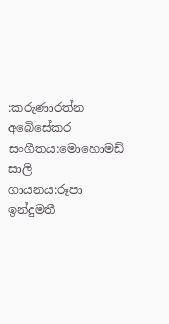:කරුණාරත්න අබෙිසේකර
සංගීතය:මොහොමඩ් සාලි
ගායනය:රූපා ඉන්දුමතී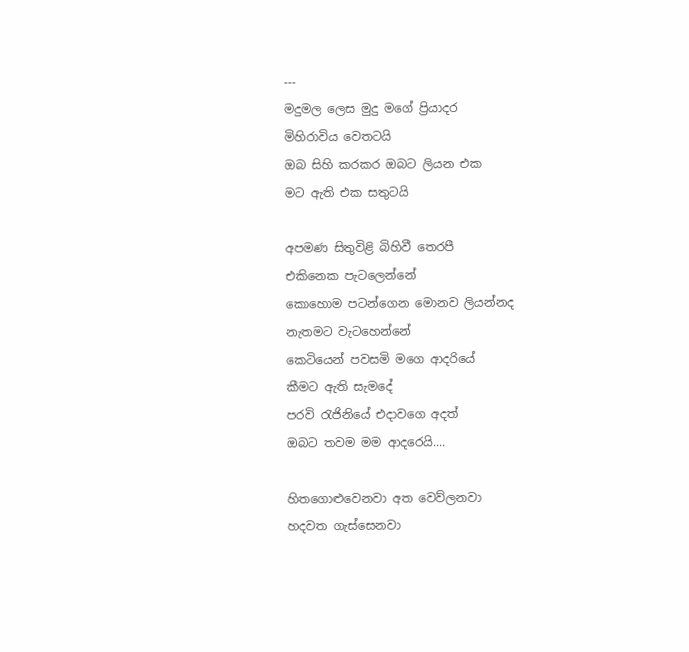---
මදුමල ලෙස මුදු මගේ ප්‍රියාදර
මිහිරාවිය වෙතටයි
ඔබ සිහි කරකර ඔබට ලියන එක
මට ඇති එක සතුටයි

අපමණ සිතුවිළි බිහිවී තෙරපී
එකිනෙක පැටලෙන්නේ
කොහොම පටන්ගෙන මොනව ලියන්නද
නැතමට වැටහෙන්නේ
කෙටියෙන් පවසමි මගෙ ආදරියේ
කීමට ඇති සැමදේ
පරවි රැජිනියේ එදාවගෙ අදත්
ඔබට තවම මම ආදරෙයි....

හිතගොළුවෙනවා අත වෙව්ලනවා
හදවත ගැස්සෙනවා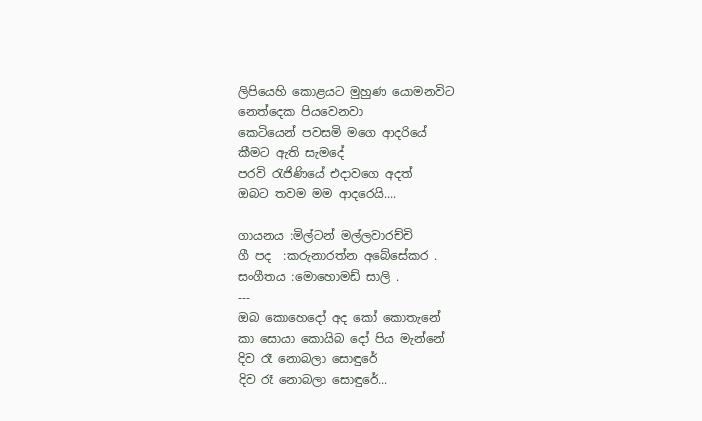ලිපියෙහි කොළයට මුහුණ යොමනවිට
නෙත්දෙක පියවෙනවා
කෙටියෙන් පවසමි මගෙ ආදරියේ
කීමට ඇති සැමදේ
පරවි රැජිණියේ එදාවගෙ අදත්
ඔබට තවම මම ආදරෙයි....

ගායනය :මිල්ටන් මල්ලවාරච්චි
ගී පද  :කරුනාරත්න අබේසේකර .
සංගීතය :මොහොමඩ් සාලි .
---
ඔබ කොහෙදෝ අද කෝ කොතැනේ
කා සොයා කොයිබ දෝ පිය මැන්නේ
දිව රෑ නොබලා සොඳුරේ
දිව රෑ නොබලා සොඳුරේ...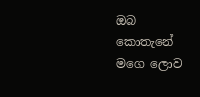ඔබ කොතැනේ මගෙ ලොව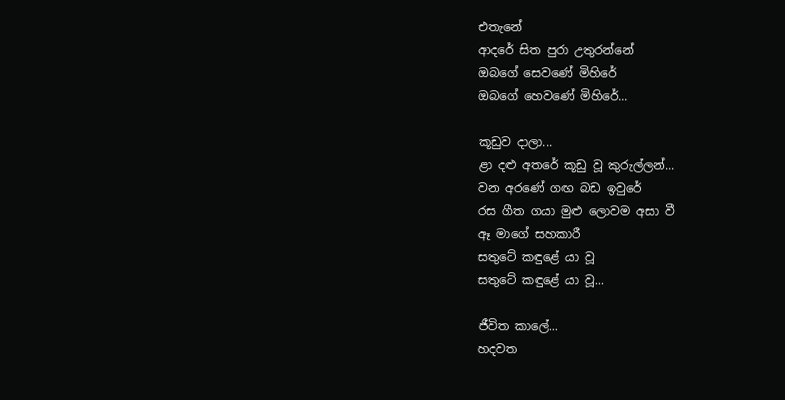එතැනේ
ආදරේ සිත පුරා උතුරන්නේ
ඔබගේ සෙවණේ මිහිරේ
ඔබගේ හෙවණේ මිහිරේ...

කූඩුව දාලා...
ළා දළු අතරේ කූඩු වූ කුරුල්ලන්...
වන අරණේ ගඟ බඩ ඉවුරේ
රස ගීත ගයා මුළු ලොවම අසා වී
ඈ මාගේ සහකාරී
සතුටේ කඳුළේ යා වූ
සතුටේ කඳුළේ යා වූ...

ජීවිත කාලේ...
හදවත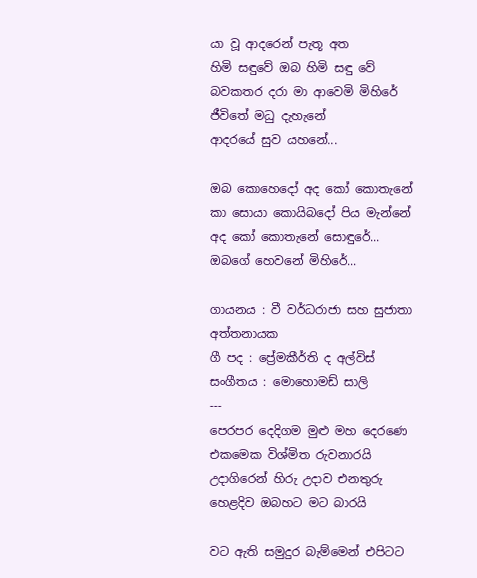යා වූ ආදරෙන් පැතූ අත
හිමි සඳුවේ ඔබ හිමි සඳු වේ
බවකතර දරා මා ආවෙමි මිහිරේ
ජීවිතේ මධු දැහැනේ
ආදරයේ සුව යහනේ...

ඔබ කොහෙදෝ අද කෝ කොතැනේ
කා සොයා කොයිබදෝ පිය මැන්නේ
අද කෝ කොතැනේ සොඳුරේ...
ඔබගේ හෙවනේ මිහිරේ...

ගායනය : වී වර්ධරාජා සහ සුජාතා අත්තනායක
ගී පද : ප්‍රේමකීර්ති ද අල්විස්
සංගීතය : මොහොමඩ් සාලි
---
පෙරපර දෙදිගම මුළු මහ දෙරණෙ
එකමෙක විශ්මිත රුවනාරයි
උදාගිරෙන් හිරු උදාව එනතුරු
හෙළදිව ඔබහට මට බාරයි

වට ඇති සමුදුර බැම්මෙන් එපිටට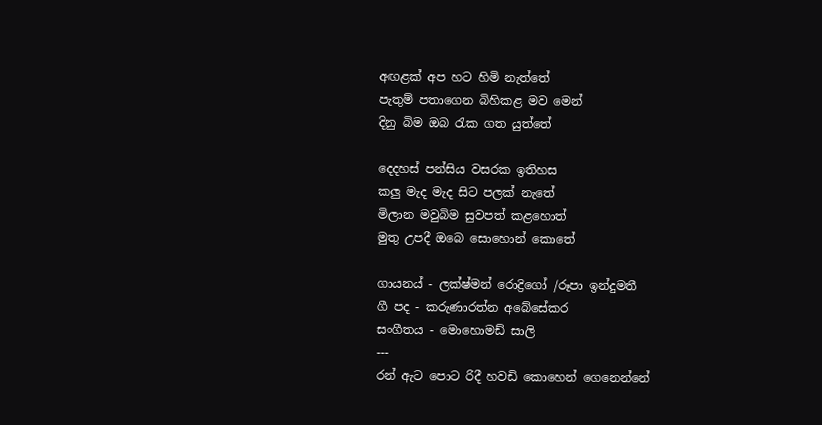අඟළක් අප හට හිමි නැත්තේ
පැතුම් පතාගෙන බිහිකළ මව මෙන්
දිනු බිම ඔබ රැක ගත යුත්තේ

දෙදහස් පන්සිය වසරක ඉතිහස
කලු මැද මැද සිට පලක් නැතේ
මිලාන මවුබිම සුවපත් කළහොත්
මුතු උපදී ඔබෙ සොහොන් කොතේ

ගායනය් - ලක්ෂ්මන් රොද්‍රිගෝ /රූපා ඉන්දුමතී
ගී පද - කරුණාරත්න අබේසේකර
සංගීතය - මොහොමඩ් සාලි
---
රන් ඇට පොට රිදී හවඩි කොහෙන් ගෙනෙන්නේ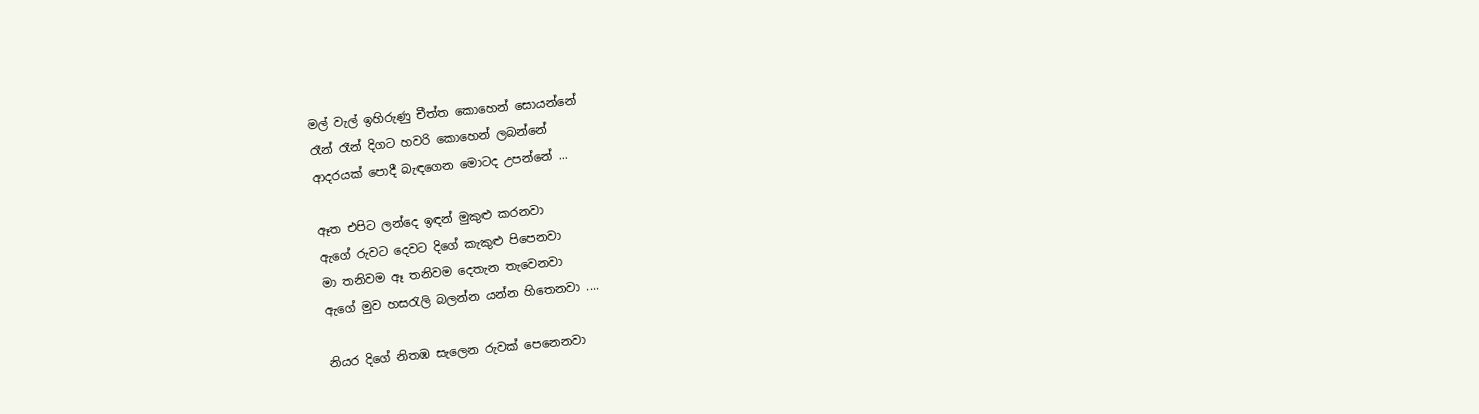මල් වැල් ඉහිරුණු චීත්ත කොහෙන් සොයන්නේ
රෑන් රෑන් දිගට හවරි කොහෙන් ලබන්නේ
ආදරයක් පොදී බැඳගෙන මොටද උපන්නේ ...

ඈත එපිට ලන්දෙ ඉඳන් මුකුළු කරනවා
ඇගේ රුවට දෙවට දිගේ කැකුළු පිපෙනවා
මා තනිවම ඈ තනිවම දෙතැන තැවෙනවා
ඇගේ මුව හසරැලි බලන්න යන්න හිතෙනවා ....

නියර දිගේ නිතඹ සැලෙන රුවක් පෙනෙනවා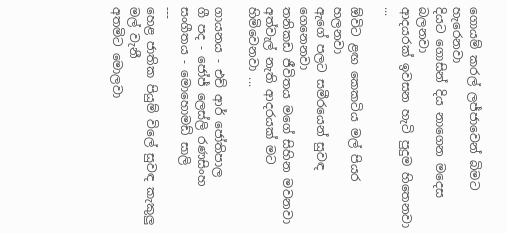ගොයම් කරල් ලජ්ජාවෙන් බිමට හැරෙනවා
දියට ගොසින් දිය නාගෙන මදෙස බලනවා
ආදයරක් ඉවසන හැටි පුදුම හිතෙනවා ...

ඕවිට ළඟ කෙකටිය මල් පියර හලනවා
ඇගේ පලට සමීරයෙන් සුවඳ ගෙනෙනවා
තනිකඩ ජීවිතය මගේ සිහින මවනවා
අත්වැල් නැති ආදරයක් මට හිමිවෙනවා ...

ගායනය - එච් ආර් ජෝතිපාල
ගී පද - ජෝජ් ලෙස්ලි රණසිංහ
සංගීතය - මොහොමඩ් සාලි
---
හෙළ ජාතික පියුම් විලේ සුවඳ කැකුලු මල් වැනී
අතමිට මොලවා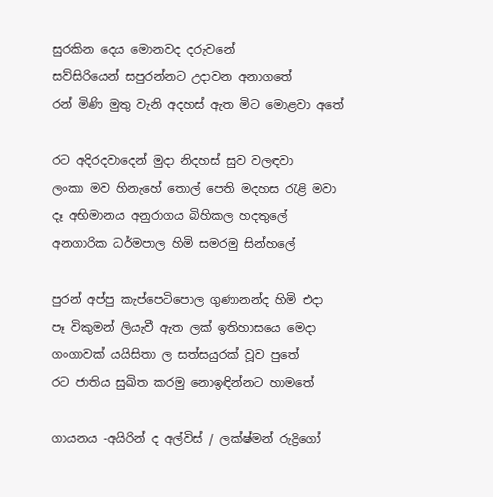සුරකින දෙය මොනවද දරුවනේ
සව්සිරියෙන් සපුරන්නට උදාවන අනාගතේ
රන් මිණි මුතු වැනි අදහස් ඇත මිට මොළවා අතේ

රට අදිරදවාදෙන් මුදා නිදහස් සුව වලඳවා
ලංකා මව හිනැහේ තොල් පෙති මදහස රැළි මවා
දෑ අභිමානය අනුරාගය බිහිකල හදතුලේ
අනගාරික ධර්මපාල හිමි සමරමු සින්හලේ

පුරන් අප්පු කැප්පෙටිපොල ගුණානන්ද හිමි එදා
පෑ විකුමන් ලියැවී ඇත ලක් ඉතිහාසයෙ මෙදා
ගංගාවක් යයිසිතා ල සත්සයුරක් වූව පුතේ
රට ජාතිය සුඛිත කරමු නොඉඳින්නට හාමතේ

ගායනය -අයිරින් ද අල්විස් / ලක්ෂ්මන් රුද්‍රිගෝ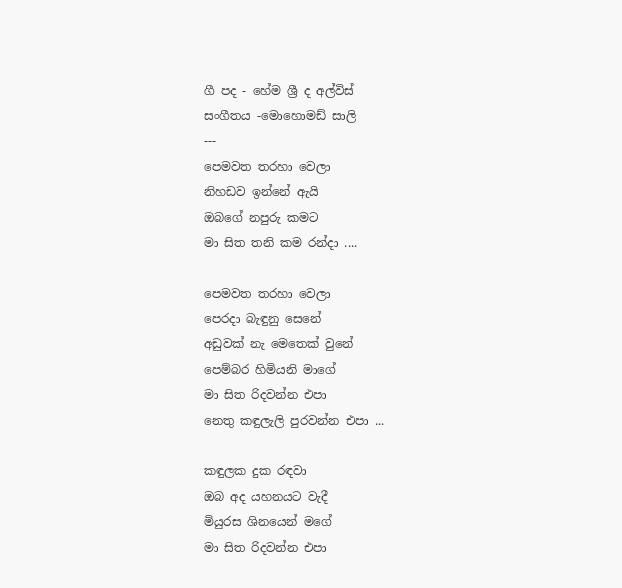ගී පද - හේම ශ්‍රී ද අල්විස්
සංගීතය -මොහොමඩ් සාලි
---
පෙමවත තරහා වෙලා
නිහඩව ඉන්නේ ඇයි
ඔබගේ නපුරු කමට
මා සිත තනි කම රන්දා ....

පෙමවත තරහා වෙලා
පෙරදා බැඳුනු සෙනේ
අඩුවක් නැ මෙතෙක් වුනේ
පෙම්බර හිමියනි මාගේ
මා සිත රිදවන්න එපා
නෙතු කඳුලැලි පුරවන්න එපා ...

කඳුලක දුක රඳවා
ඔබ අද යහනයට වැදී
මියුරස ශිනයෙන් මගේ
මා සිත රිදවන්න එපා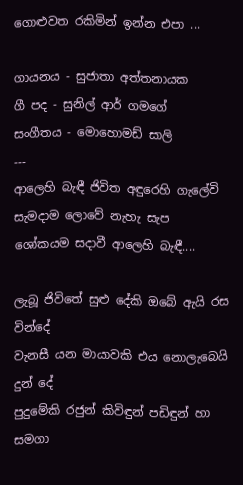ගොළුවත රකිමින් ඉන්න එපා ...

ගායනය - සුජාතා අත්තනායක
ගී පද - සුනිල් ආර් ගමගේ
සංගීතය - මොහොමඩ් සාලි
---
ආලෙහි බැඳී ජිවිත අඳුරෙහි ගැලේවි
සැමදාම ලොවේ නැහැ සැප
ශෝකයම සදාවී ආලෙහි බැඳී....

ලැබූ ජිවිතේ සුළු දේකි ඔබේ ඇයි රස වින්දේ
වැනසී යන මායාවකි එය නොලැබෙයි දුන් දේ
පුදුමේකි රජුන් කිවිඳුන් පඩිඳුන් හා සමගා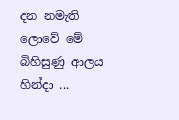දන නමැති ලොවේ මේ බිහිසුණු ආලය හින්දා ...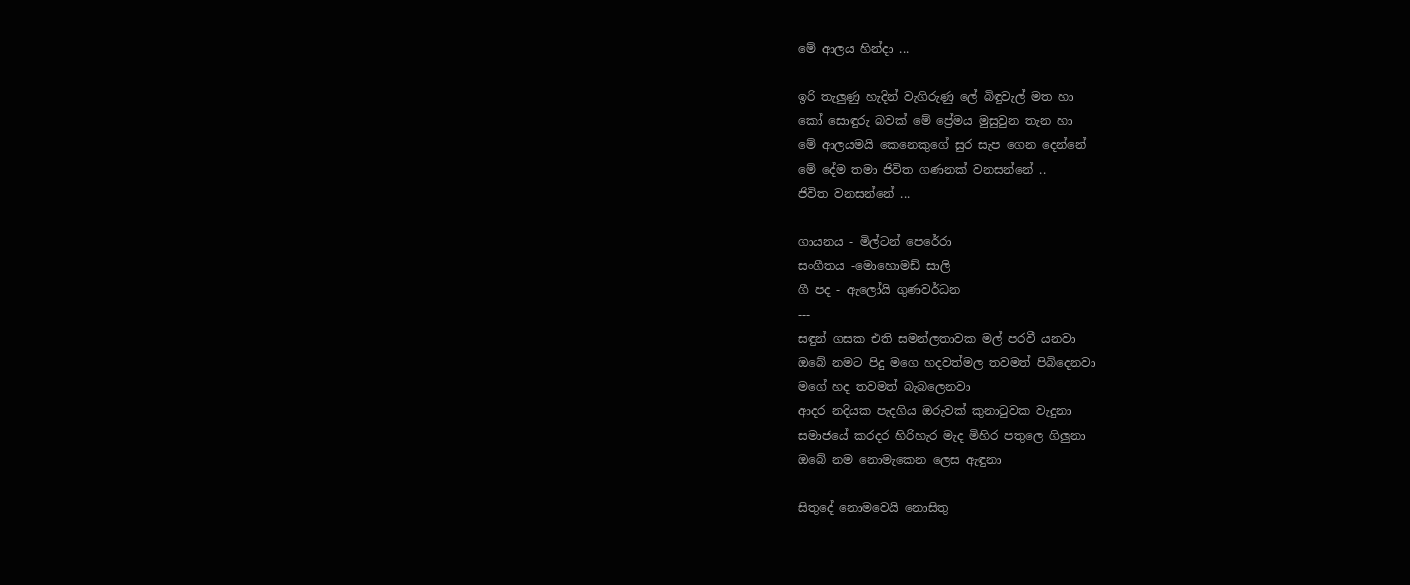මේ ආලය හින්දා ...

ඉරි තැලුණු හැදින් වැගිරුණු ලේ බිඳුවැල් මත හා
කෝ සොඳුරු බවක් මේ ප්‍රේමය මුසුවුන තැන හා
මේ ආලයමයි කෙනෙකුගේ සුර සැප ගෙන දෙන්නේ
මේ දේම තමා ජිවිත ගණනක් වනසන්නේ ..
ජිවිත වනසන්නේ ...

ගායනය - මිල්ටන් පෙරේරා
සංගීතය -මොහොමඩ් සාලි
ගී පද - ඇලෝයි ගුණවර්ධන
---
සඳුන් ගසක එති සමන්ලතාවක මල් පරවී යනවා
ඔබේ නමට පිදු මගෙ හදවත්මල තවමත් පිබිදෙනවා
මගේ හද තවමත් බැබලෙනවා
ආදර නදියක පැදගිය ඔරුවක් කුනාටුවක වැදුනා
සමාජයේ කරදර හිරිහැර මැද මිහිර පතුලෙ ගිලුනා
ඔබේ නම නොමැකෙන ලෙස ඇඳුනා

සිතුදේ නොමවෙයි නොසිතු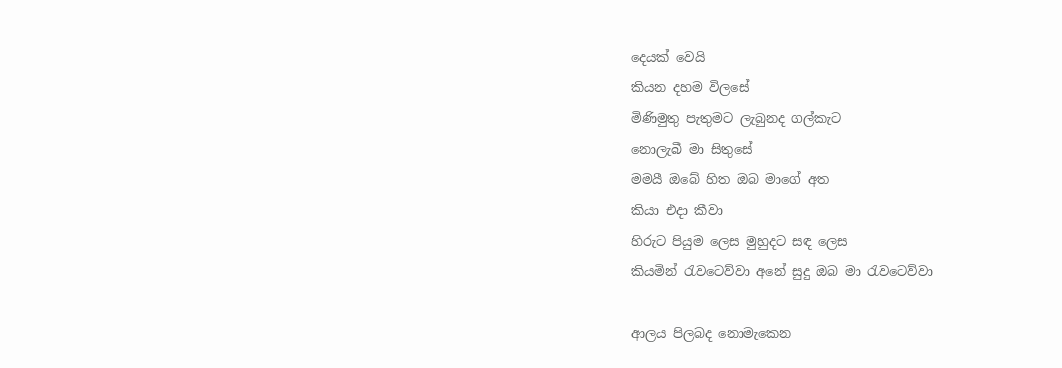දෙයක් වෙයි
කියන දහම විලසේ
මිණිමුතු පැතුමට ලැබුනද ගල්කැට
නොලැබී මා සිතුසේ
මමයී ඔබේ හිත ඔබ මාගේ අත
කියා එදා කීවා
හිරුට පියුම ලෙස මුහුදට සඳ ලෙස
කියමින් රැවටෙව්වා අනේ සුදු ඔබ මා රැවටෙව්වා

ආලය පිලබද නොමැකෙන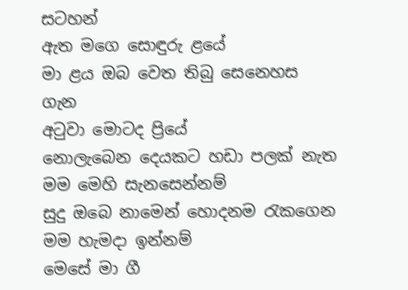සටහන්
ඇත මගෙ සොඳුරු ළයේ
මා ළය ඔබ වෙත තිබු සෙනෙහස ගැන
අටුවා මොටද ප්‍රියේ
නොලැබෙන දෙයකට හඩා පලක් නැත
මම මෙහි සැනසෙන්නම්
සුදු ඔබෙ නාමෙන් හොදනම රැකගෙන
මම හැමදා ඉන්නම්
මෙසේ මා ගී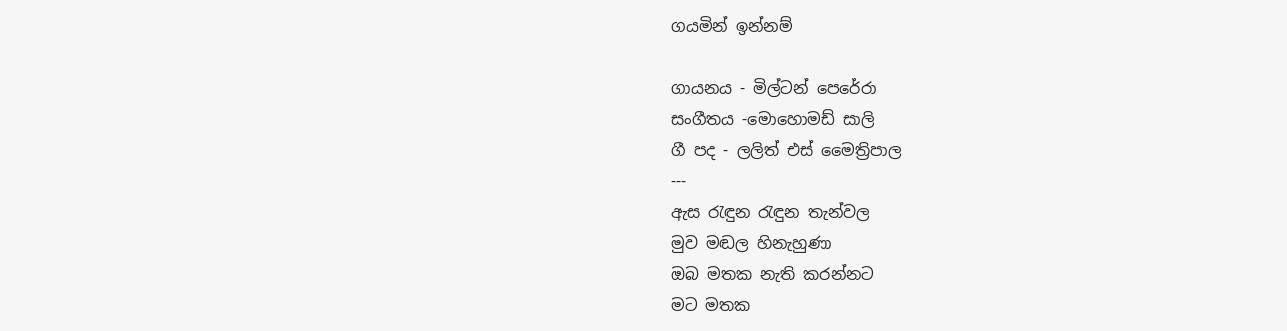ගයමින් ඉන්නම්

ගායනය - මිල්ටන් පෙරේරා
සංගීතය -මොහොමඩ් සාලි
ගී පද - ලලිත් එස්‌ මෛත්‍රිපාල
---
ඇස රැඳුන රැඳුන තැන්වල
මුව මඬල හිනැහුණා
ඔබ මතක නැති කරන්නට
මට මතක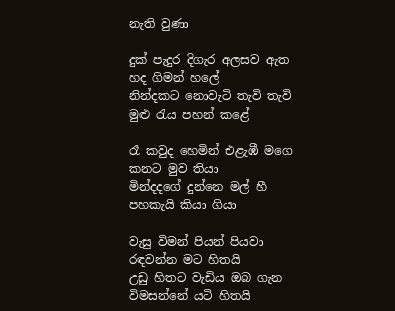නැති වුණා

දුක් පැදුර දිගැර අලසව ඇත
හද ගිමන් හලේ
නින්දකට නොවැටි තැවි තැවි
මුළු රැය පහන් කළේ

රෑ කවුද හෙමින් එළැඹී මගෙ
කනට මුව තියා
මින්දදගේ දුන්නෙ මල් හී
පහකැයි කියා ගියා

වැසු විමන් පියන් පියවා
රඳවන්න මට හිතයි
උඩු හිතට වැඩිය ඔබ ගැන
විමසන්නේ යටි හිතයි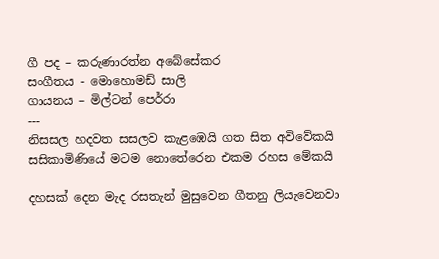ගී පද – කරුණාරත්න අබේසේකර
සංගීතය - මොහොමඩ් සාලි
ගායනය – මිල්ටන් පෙර්රා
---
නිසසල හදවත සසලව කැළඹෙයි ගත සිත අවිවේකයි
සසිකාමිණියේ මටම නොතේරෙන එකම රහස මේකයි

දහසක්‌ දෙන මැද රසතැන් මුසුවෙන ගීතනු ලියැවෙනවා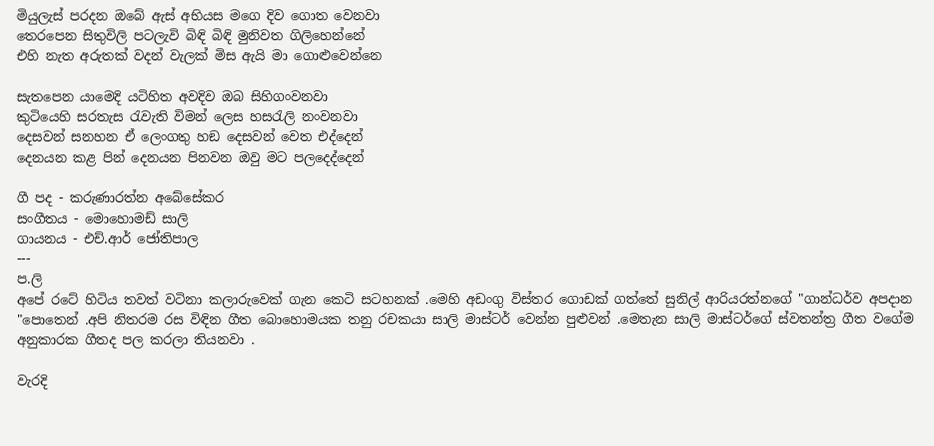මියුලැස්‌ පරදන ඔබේ ඇස්‌ අභියස මගෙ දිව ගොත වෙනවා
තෙරපෙන සිතුවිලි පටලැවි බිඳි බිඳි මුනිවත ගිලිහෙන්නේ
එහි නැත අරුතක්‌ වදන් වැලක්‌ මිස ඇයි මා ගොළුවෙන්නෙ

සැතපෙන යාමෙදි යටිහිත අවදිව ඔබ සිහිගංවනවා
කුටියෙහි සරතැස රැවැති විමන් ලෙස හසරැලි නංවනවා
දෙසවන් සනහන ඒ ලෙංගතු හඞ දෙසවන් වෙත එද්දෙන්
දෙනයන කළ පින් දෙනයන පිනවන ඔවු මට පලදෙද්දෙන්

ගී පද - කරුණාරත්න අබේසේකර
සංගීතය - මොහොමඩ් සාලි
ගායනය - එච්.ආර් ජෝතිපාල
---
ප.ලි
අපේ රටේ හිටිය තවත් වටිනා කලාරුවෙක් ගැන කෙටි සටහනක් .මෙහි අඩංගු විස්තර ගොඩක් ගත්තේ සුනිල් ආරියරත්නගේ "ගාන්ධර්ව අපදාන "පොතෙන් .අපි නිතරම රස විඳින ගීත බොහොමයක තනු රචකයා සාලි මාස්ටර් වෙන්න පුළුවන් .මෙතැන සාලි මාස්ටර්ගේ ස්වතන්ත්‍ර ගීත වගේම අනුකාරක ගීතද පල කරලා තියනවා .

වැරදි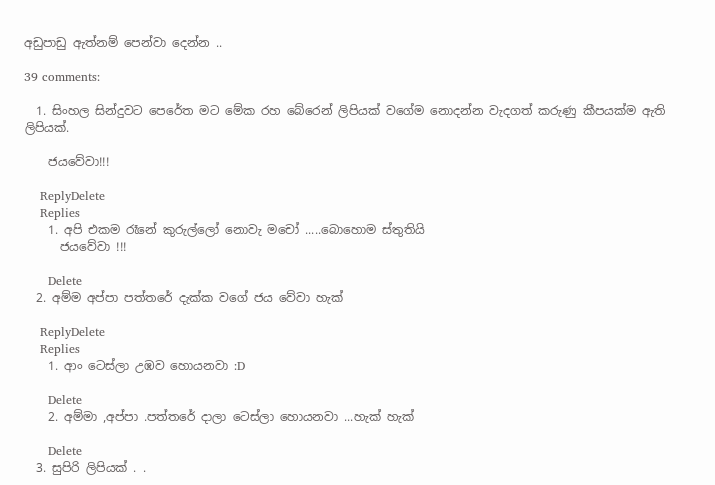අඩුපාඩු ඇත්නම් පෙන්වා දෙන්න ..

39 comments:

  1. සිංහල සින්දුවට පෙරේත මට මේක රහ බේරෙන් ලිපියක් වගේම නොදන්න වැදගත් කරුණු කීපයක්ම ඇති ලිපියක්.

    ජයවේවා!!!

    ReplyDelete
    Replies
    1. අපි එකම රෑනේ කුරුල්ලෝ නොවැ මචෝ .....බොහොම ස්තුතියි
      ජයවේවා !!!

      Delete
  2. අම්ම අප්පා පත්තරේ දැක්ක වගේ ජය වේවා හැක්

    ReplyDelete
    Replies
    1. ආං ටෙස්ලා උඹව හොයනවා :D

      Delete
    2. අම්මා ,අප්පා .පත්තරේ දාලා ටෙස්ලා හොයනවා ...හැක් හැක්

      Delete
  3. සුපිරි ලිපියක් . .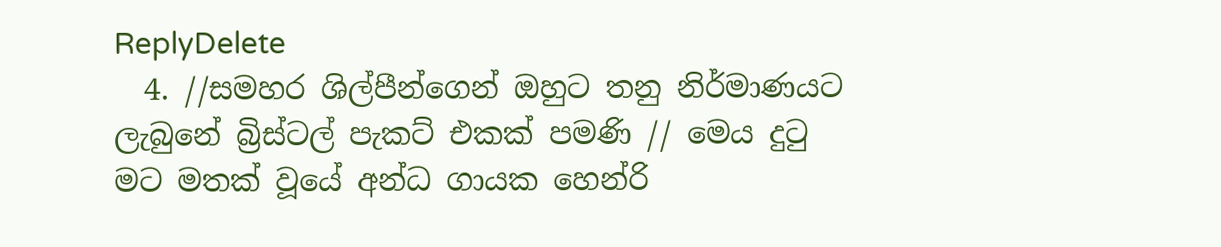ReplyDelete
  4. //සමහර ශිල්පීන්ගෙන් ඔහුට තනු නිර්මාණයට ලැබුනේ බ්‍රිස්ටල් පැකට් එකක් පමණි // මෙය දුටු මට මතක් වූයේ අන්ධ ගායක හෙන්රි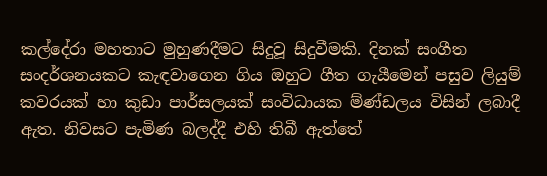කල්දේරා මහතාට මුහුණදීමට සිදුවූ සිදුවීමකි. දිනක් සංගීත සංදර්ශනයකට කැඳවාගෙන ගිය ඔහුට ගීත ගැයීමෙන් පසුව ලියුම් කවරයක් හා කුඩා පාර්සලයක් සංවිධායක ම්ණ්ඩලය විසින් ලබාදී ඇත. නිවසට පැමිණ බලද්දී එහි තිබී ඇත්තේ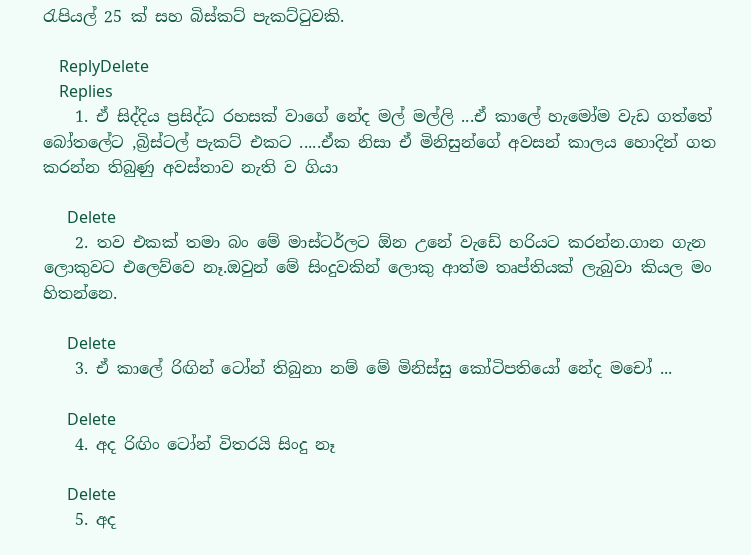රැපියල් 25 ක් සහ බිස්කට් පැකට්ටුවකි.

    ReplyDelete
    Replies
    1. ඒ සිද්දිය ප්‍රසිද්ධ රහසක් වාගේ නේද මල් මල්ලි ...ඒ කාලේ හැමෝම වැඩ ගත්තේ බෝතලේට ,බ්‍රිස්ටල් පැකට් එකට .....ඒක නිසා ඒ මිනිසුන්ගේ අවසන් කාලය හොදින් ගත කරන්න තිබුණු අවස්තාව නැති ව ගියා

      Delete
    2. තව එකක් තමා බං මේ මාස්ටර්ලට ඕන උනේ වැඩේ හරියට කරන්න.ගාන ගැන ලොකුවට එලෙව්වෙ නෑ.ඔවුන් මේ සිංදුවකින් ලොකු ආත්ම තෘප්තියක් ලැබුවා කියල මං හිතන්නෙ.

      Delete
    3. ඒ කාලේ රිඟින් ටෝන් තිබුනා නම් මේ මිනිස්සු කෝටිපතියෝ නේද මචෝ ...

      Delete
    4. අද රිඟිං ටෝන් විතරයි සිංදු නෑ

      Delete
    5. අද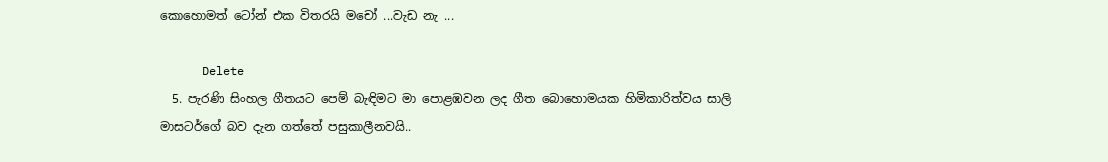කොහොමත් ටෝන් එක විතරයි මචෝ ...වැඩ නැ ...

      Delete
  5. පැරණි සිංහල ගීතයට පෙම් බැඳිමට මා පොළඹවන ලද ගීත බොහොමයක හිමිකාරිත්වය සාලි මාසටර්ගේ බව දැන ගත්තේ පසුකාලීනවයි..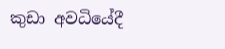කුඩා අවධියේදී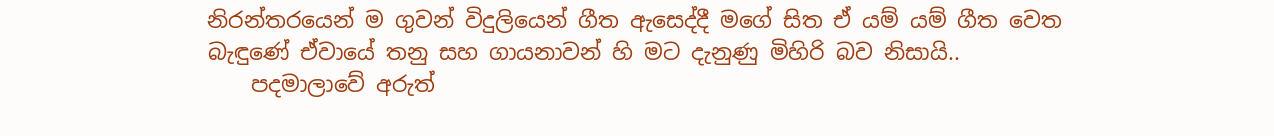නිරන්තරයෙන් ම ගුවන් විදුලියෙන් ගීත ඇසෙද්දී මගේ සිත ඒ යම් යම් ගීත වෙත බැඳුණේ ඒවායේ තනු සහ ගායනාවන් හි මට දැනුණු මිහිරි බව නිසායි..
    පදමාලාවේ අරුත්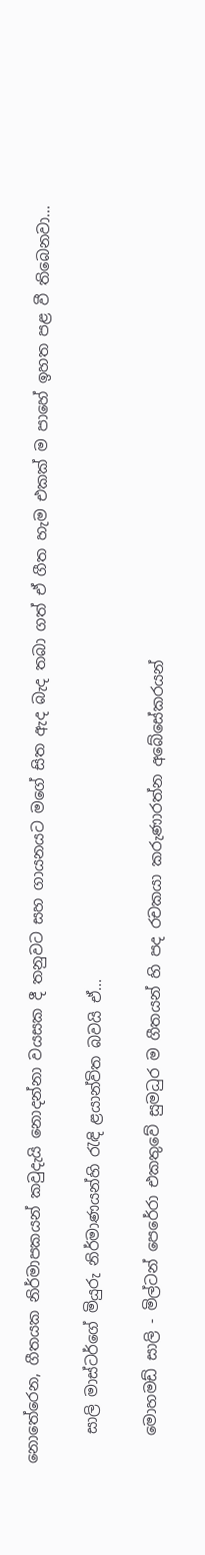නොතේරෙන, ගීතයක නිර්මාපකයන් කවුදැයි නොදන්නා වයසක දී තනුවට සහ ගායනයට මගේ සිත ඇද බැද තබා ගත් ඒ ගීත හැම එකක් ම පාහේ ඉහත පළ වී තිබෙනවා...

    සාලි මාස්ටර්ගේ මියුරු නිර්මාණයන්හි රැඳි ළයාන්විත බවයි ඒ...

    මොහමඩ් සාලි - මිල්ටන් පෙරේරා එකතුවේ සුමධුර ම ගීතයන් හි පද රචකයා කරුණාරත්න අබේසේකරයන්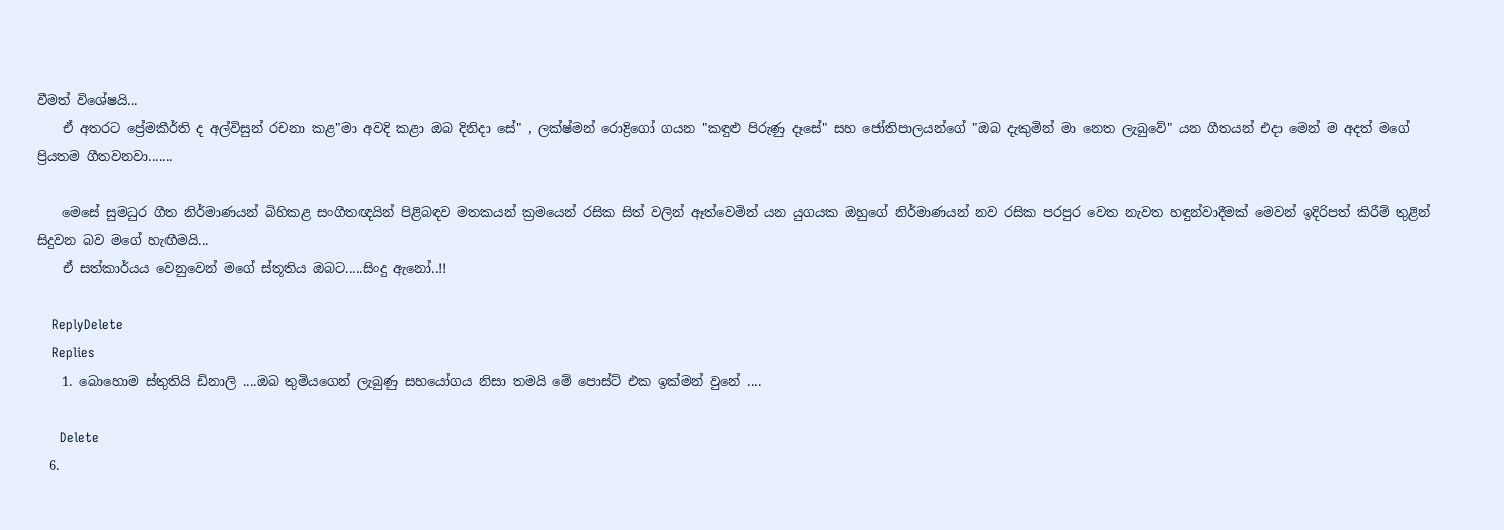වීමත් විශේෂයි...
    ඒ අතරට ප්‍රේමකීර්ති ද අල්විසුන් රචනා කළ"මා අවදි කළා ඔබ දිනිදා සේ" , ලක්ෂ්මන් රොද්‍රිගෝ ගයන "කඳුළු පිරුණු දෑසේ" සහ ජෝතිපාලයන්ගේ "ඔබ දැකුමින් මා නෙත ලැබුවේ" යන ගීතයන් එදා මෙන් ම අදත් මගේ ප්‍රියතම ගීතවනවා.......

    මෙසේ සුමධුර ගීත නිර්මාණයන් බිහිකළ සංගීතඥයින් පිළිබඳව මතකයන් ක්‍රමයෙන් රසික සිත් වලින් ඈත්වෙමින් යන යුගයක ඔහුගේ නිර්මාණයන් නව රසික පරපුර වෙත නැවත හඳුන්වාදීමක් මෙවන් ඉදිරිපත් කිරීම් තුළින් සිදුවන බව මගේ හැඟීමයි...
    ඒ සත්කාර්යය වෙනුවෙන් මගේ ස්තූතිය ඔබට.....සිංදු ඇනෝ..!!

    ReplyDelete
    Replies
    1. බොහොම ස්තුතියි ඩිනාලි ....ඔබ තුමියගෙන් ලැබුණු සහයෝගය නිසා තමයි මේ පොස්ට් එක ඉක්මන් වුනේ ....

      Delete
  6.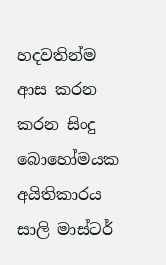හදවතින්ම ආස කරන කරන සිංදු බොහෝමයක අයිතිකාරය සාලි මාස්ටර්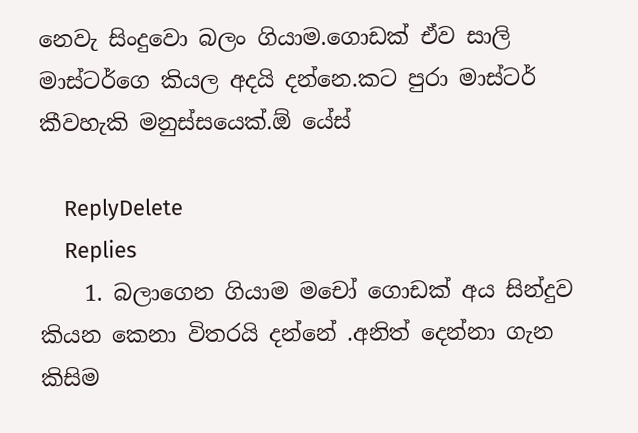නෙවැ සිංදුවො බලං ගියාම.ගොඩක් ඒව සාලි මාස්ටර්ගෙ කියල අදයි දන්නෙ.කට පුරා මාස්ටර් කීවහැකි මනුස්සයෙක්.ඕ යේස්

    ReplyDelete
    Replies
    1. බලාගෙන ගියාම මචෝ ගොඩක් අය සින්දුව කියන කෙනා විතරයි දන්නේ .අනිත් දෙන්නා ගැන කිසිම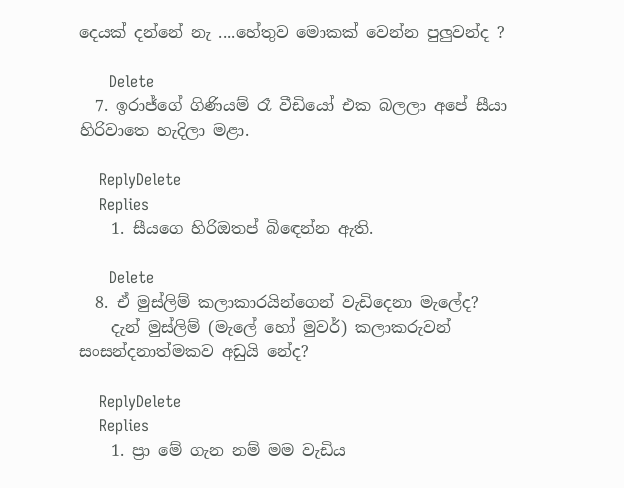දෙයක් දන්නේ නැ ....හේතුව මොකක් වෙන්න පුලුවන්ද ?

      Delete
  7. ඉරාජ්ගේ ගිණියම් රෑ වීඩියෝ එක බලලා අපේ සීයා හිරිවාතෙ හැදිලා මළා.

    ReplyDelete
    Replies
    1. සීයගෙ හිරිඔතප් බිඳෙන්න ඇති.

      Delete
  8. ඒ මුස්ලිම් කලාකාරයින්ගෙන් වැඩිදෙනා මැලේද?
    දැන් මුස්ලිම් (මැලේ හෝ මුවර්) කලාකරුවන් සංසන්දනාත්මකව අඩුයි නේද?

    ReplyDelete
    Replies
    1. ප්‍රා මේ ගැන නම් මම වැඩිය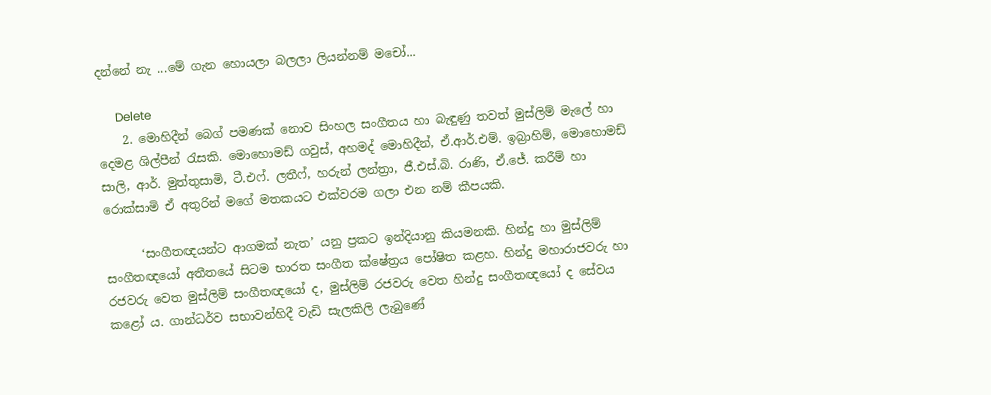දන්නේ නැ ...මේ ගැන හොයලා බලලා ලියන්නම් මචෝ...

      Delete
    2. මොහිදීන් බෙග් පමණක් නොව සිංහල සංගීතය හා බැඳුණු තවත් මුස්ලිම් මැලේ හා දෙමළ ශිල්පීන් රැසකි. මොහොමඩ් ගවුස්, අහමද් මොහිදීන්, ඒ.ආර්.එම්. ඉබ්‍රාහිම්, මොහොමඩ් සාලි, ආර්. මුත්තුසාමි, ටී.එෆ්. ලතීෆ්, හරුන් ලන්ත්‍රා, ජී.එස්.බි. රාණි, ඒ.ජේ. කරීම් හා රොක්සාමි ඒ අතුරින් මගේ මතකයට එක්වරම ගලා එන නම් කීපයකි.

      ‘සංගීතඥයන්ට ආගමක් නැත’ යනු ප්‍රකට ඉන්දියානු කියමනකි. හින්දු හා මුස්ලිම් සංගීතඥයෝ අතීතයේ සිටම භාරත සංගීත ක්ෂේත්‍රය පෝෂිත කළහ. හින්දු මහාරාජවරු හා රජවරු වෙත මුස්ලිම් සංගීතඥයෝ ද, මුස්ලිම් රජවරු වෙත හින්දු සංගීතඥයෝ ද සේවය කළෝ ය. ගාන්ධර්ව සභාවන්හිදී වැඩි සැලකිලි ලැබුණේ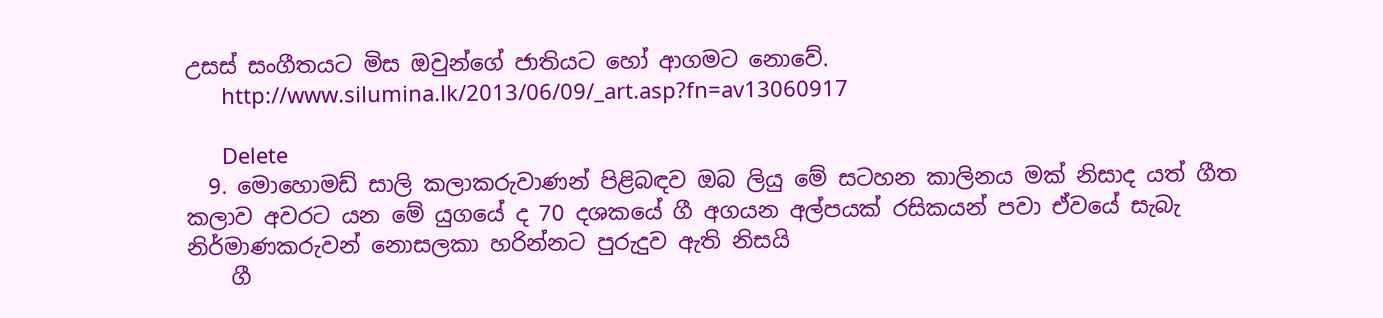උසස් සංගීතයට මිස ඔවුන්ගේ ජාතියට හෝ ආගමට නොවේ.
      http://www.silumina.lk/2013/06/09/_art.asp?fn=av13060917

      Delete
  9. මොහොමඩ් සාලි කලාකරුවාණන් පිළිබඳව ඔබ ලියු මේ සටහන කාලිනය මක්‌ නිසාද යත් ගීත කලාව අවරට යන මේ යුගයේ ද 70 දශකයේ ගී අගයන අල්පයක්‌ රසිකයන් පවා ඒවයේ සැබැ නිර්මාණකරුවන් නොසලකා හරින්නට පුරුදුව ඇති නිසයි
    ගී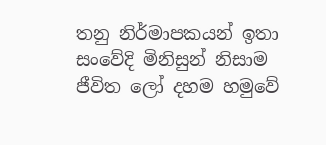තනු නිර්මාපකයන් ඉතා සංවේදි මිනිසුන් නිසාම ජීවිත ලෝ දහම හමුවේ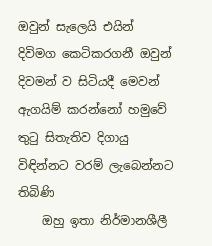ඔවුන් සැලෙයි එයින් දිවිමග කෙටිකරගනී ඔවුන් දිවමන් ව සිටියදී මෙවන් ඇගයිම් කරන්නෝ හමුවේ තුටු සිතැතිව දිගායු විඳින්නට වරම් ලැබෙන්නට තිබිණි
    ඔහු ඉතා නිර්මානශීලී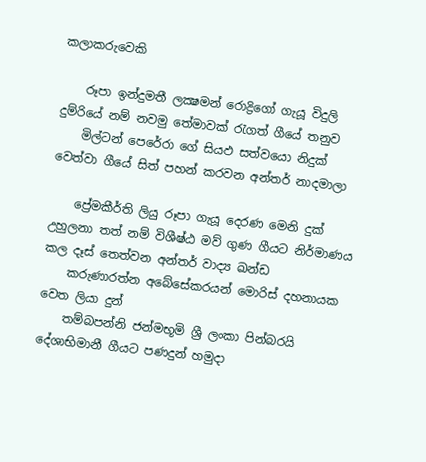කලාකරුවෙකි

    රූපා ඉන්දුමතී ලක්‍ෂමන් රොද්‍රිගෝ ගැයූ විදුලි දුම්රියේ නම් නවමු තේමාවක්‌ රැගත් ගීයේ තනුව
    මිල්ටන් පෙරේරා ගේ සියඵ සත්වයො නිදුක්‌ වෙත්වා ගීයේ සිත් පහන් කරවන අන්තර් නාදමාලා

    ප්‍රේමකීර්ති ලියු රූපා ගැයූ දෙරණ මෙනි දුක්‌ උහුලනා තත් නම් විශීෂ්ඨ මව් ගුණ ගීයට නිර්මාණය කල දෑස්‌ තෙත්වන අන්තර් වාද්‍ය ඛන්ඩ
    කරුණාරත්න අබේසේකරයන් මොරිස්‌ දහනායක වෙත ලියා දුන්
    තම්බපන්නි ජන්මභූමි ශ්‍රී ලංකා පින්බරයි දේශාභිමානී ගීයට පණදුන් හමුදා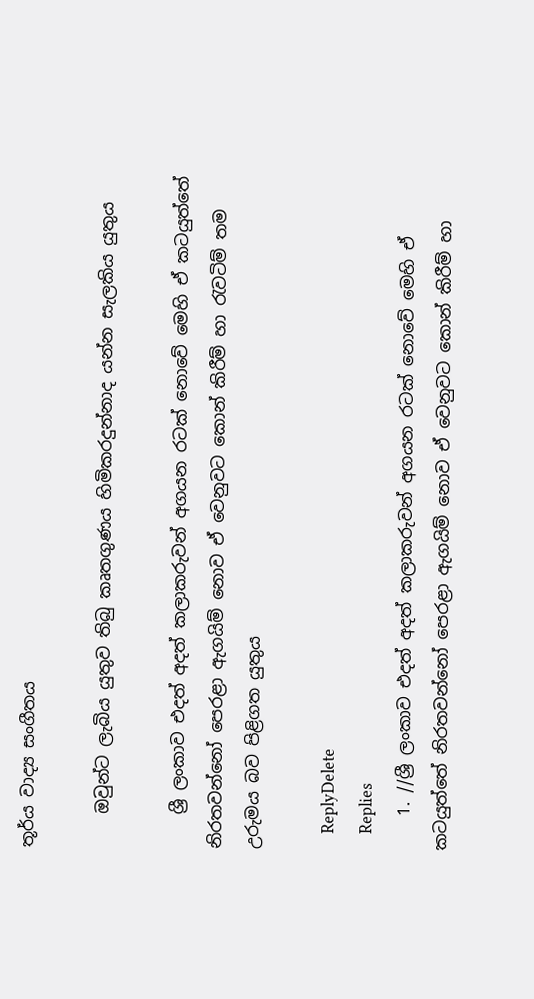තූර්ය වාද්‍ය සංගීතය

    ඔවුන්ට ලැබිය යුතුව තිබු කෘතගුණය හිමිකරදුන්නාද යන්න සැලකිය යුතුය

    ශ්‍රී ලංකාව එදත් අදත් කලාකරුවන් අගයන රටක්‌ නොවේ මෙහි ඒ කටයුත්තේ නිරතවන්නෝ පෙරළා ඇගයිම් නොව ඒ වෙනුවට කොන් කිරීම් හා රැවටිම් තම උරුමය බව පිළිගත යුතුය

    ReplyDelete
    Replies
    1. //ශ්‍රී ලංකාව එදත් අදත් කලාකරුවන් අගයන රටක්‌ නොවේ මෙහි ඒ කටයුත්තේ නිරතවන්නෝ පෙරළා ඇගයිම් නොව ඒ වෙනුවට කොන් කිරීම් හා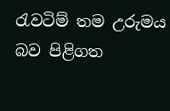රැවටිම් තම උරුමය බව පිළිගත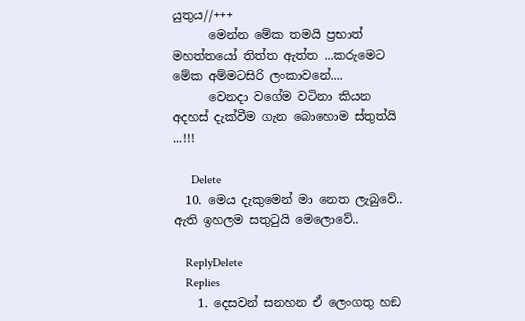යුතුය//+++
      මෙන්න මේක තමයි ප්‍රභාත් මහත්තයෝ තිත්ත ඇත්ත ...කරුමෙට මේක අම්මටසිරි ලංකාවනේ....
      වෙනදා වගේම වටිනා කියන අදහස් දැක්වීම ගැන බොහොම ස්තුත්යි ...!!!

      Delete
  10. මෙය දැකුමෙන් මා නෙත ලැබුවේ.. ඇති ඉහලම සතුටුයි මෙලොවේ..

    ReplyDelete
    Replies
    1. දෙසවන් සනහන ඒ ලෙංගතු හඞ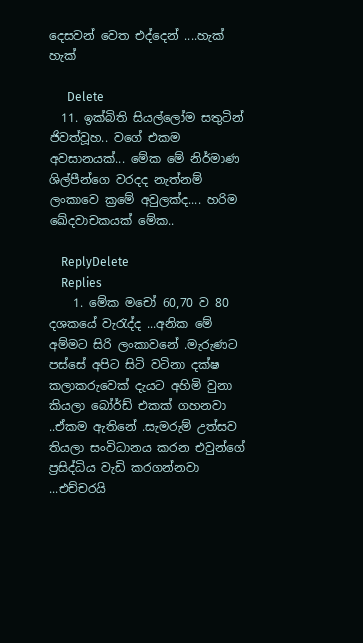දෙසවන් වෙත එද්දෙන් ....හැක් හැක්

      Delete
  11. ඉක්බිති සියල්ලෝම සතුටින් ජිවත්වූහ.. වගේ එකම අවසානයක්... මේක මේ නිර්මාණ ශිල්පීන්ගෙ වරදද නැත්නම් ලංකාවෙ ක්‍රමේ අවුලක්ද.... හරිම ඛේදවාචකයක් මේක..

    ReplyDelete
    Replies
    1. මේක මචෝ 60,70 ව 80 දශකයේ වැරැද්ද ...අනික මේ අම්මට සිරි ලංකාවනේ .මැරුණට පස්සේ අපිට සිටි වටිනා දක්ෂ කලාකරුවෙක් දැයට අහිමි වුනා කියලා බෝර්ඩ් එකක් ගහනවා ..ඒකම ඇතිනේ .සැමරුම් උත්සව තියලා සංවිධානය කරන එවුන්ගේ ප්‍රසිද්ධිය වැඩි කරගන්නවා ...එච්චරයි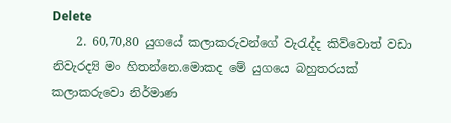Delete
    2. 60,70,80 යුගයේ කලාකරුවන්ගේ වැරැද්ද කිව්වොත් වඩා නිවැරද්‍යි මං හිතන්නෙ.මොකද මේ යුගයෙ බහුතරයක් කලාකරුවො නිර්මාණ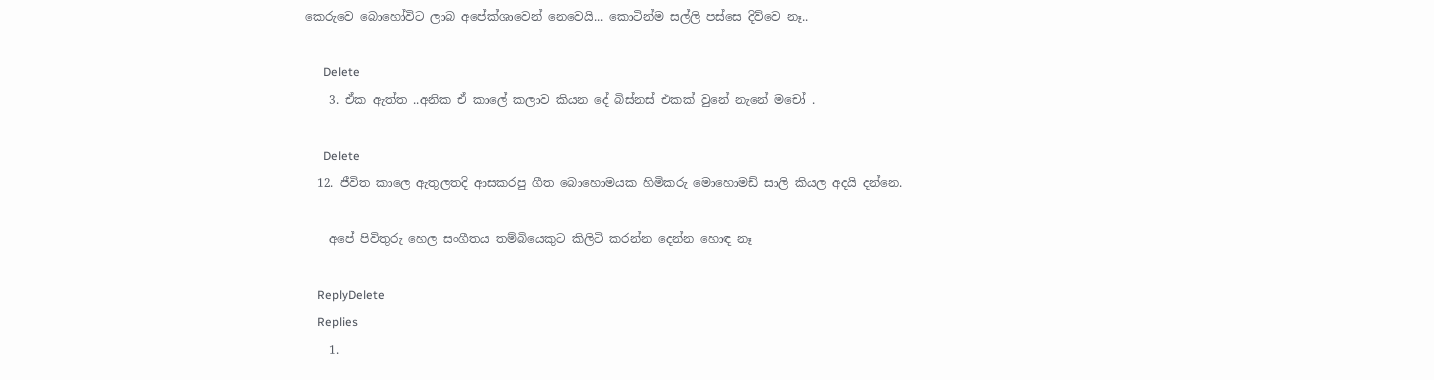කෙරුවෙ බොහෝවිට ලාබ අපේක්ශාවෙන් නෙවෙයි... කොටින්ම සල්ලි පස්සෙ දිව්වෙ නෑ..

      Delete
    3. ඒක ඇත්ත ..අනික ඒ කාලේ කලාව කියන දේ බිස්නස් එකක් වුනේ නැනේ මචෝ .

      Delete
  12. ජීවිත කාලෙ ඇතුලතදි ආසකරපු ගීත බොහොමයක හිමිකරු මොහොමඩ් සාලි කියල අදයි දන්නෙ.

    අපේ පිවිතුරු හෙල සංගීතය තම්බියෙකුට කිලිටි කරන්න දෙන්න හොඳ නෑ

    ReplyDelete
    Replies
    1.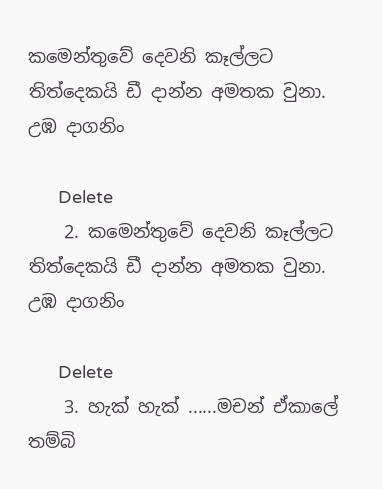කමෙන්තුවේ දෙවනි කෑල්ලට තිත්දෙකයි ඩී දාන්න අමතක වුනා. උඹ දාගනිං

      Delete
    2. කමෙන්තුවේ දෙවනි කෑල්ලට තිත්දෙකයි ඩී දාන්න අමතක වුනා. උඹ දාගනිං

      Delete
    3. හැක් හැක් ......මචන් ඒකාලේ තම්බි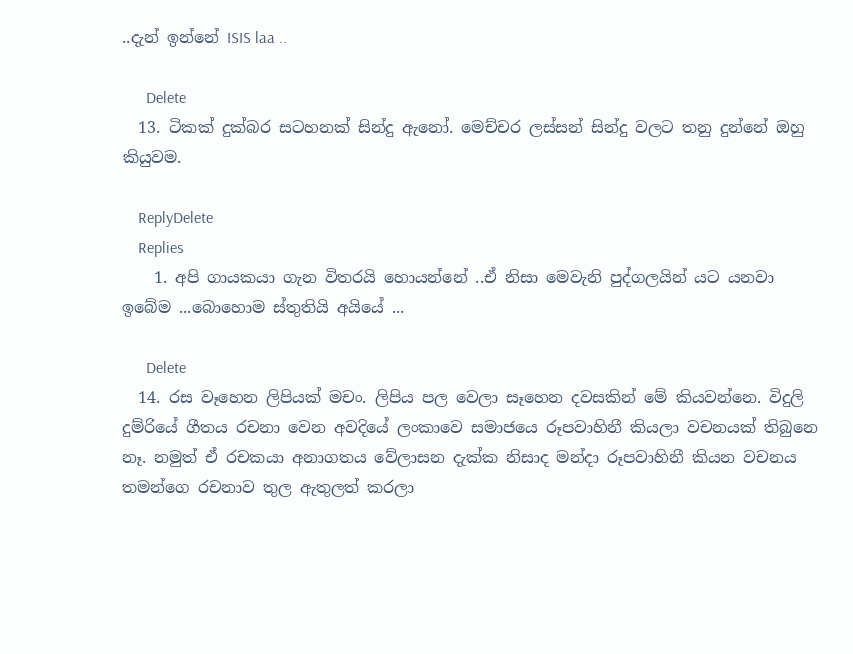..දැන් ඉන්නේ ISIS laa ..

      Delete
  13. ටිකක් දුක්බර සටහනක් සින්දු ඇනෝ. මෙච්චර ලස්සන් සින්දු වලට තනු දුන්නේ ඔහු කියුවම.

    ReplyDelete
    Replies
    1. අපි ගායකයා ගැන විතරයි හොයන්නේ ..ඒ නිසා මෙවැනි පුද්ගලයින් යට යනවා ඉබේම ...බොහොම ස්තුතියි අයියේ ...

      Delete
  14. රස වෑහෙන ලිපියක් මචං. ලිපිය පල වෙලා සෑහෙන දවසකින් මේ කියවන්නෙ. විදුලි දුම්රියේ ගීතය රචනා වෙන අවදියේ ලංකාවෙ සමාජයෙ රූපවාහිනී කියලා වචනයක් තිබුනෙ නෑ. නමුත් ඒ රචකයා අනාගතය වේලාසන දැක්ක නිසාද මන්දා රූපවාහිනී කියන වචනය තමන්ගෙ රචනාව තුල ඇතුලත් කරලා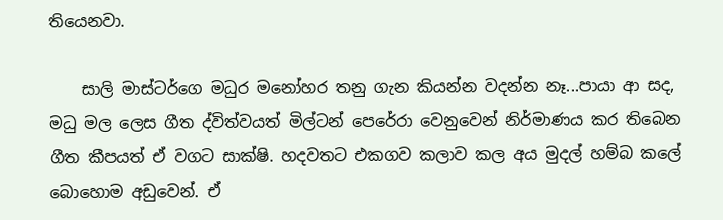තියෙනවා.

    සාලි මාස්ටර්ගෙ මධුර මනෝහර තනු ගැන කියන්න වදන්න නෑ...පායා ආ සද, මධු මල ලෙස ගීත ද්විත්වයත් මිල්ටන් පෙරේරා වෙනුවෙන් නිර්මාණය කර තිබෙන ගීත කීපයත් ඒ වගට සාක්ෂි. හදවතට එකගව කලාව කල අය මුදල් හම්බ කලේ බොහොම අඩුවෙන්. ඒ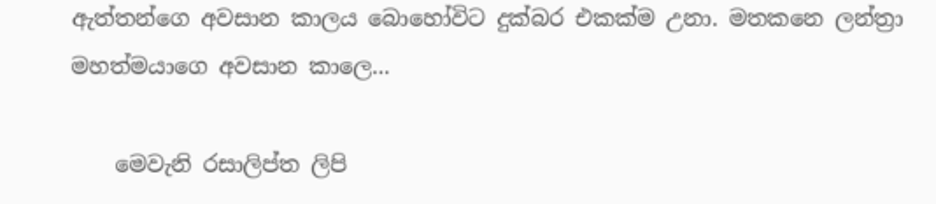ඇත්තන්ගෙ අවසාන කාලය බොහෝවිට දුක්බර එකක්ම උනා. මතකනෙ ලන්ත්‍රා මහත්මයාගෙ අවසාන කාලෙ...

    මෙවැනි රසාලිප්ත ලිපි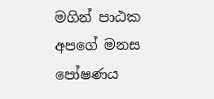මගින් පාඨක අපගේ මනස පෝෂණය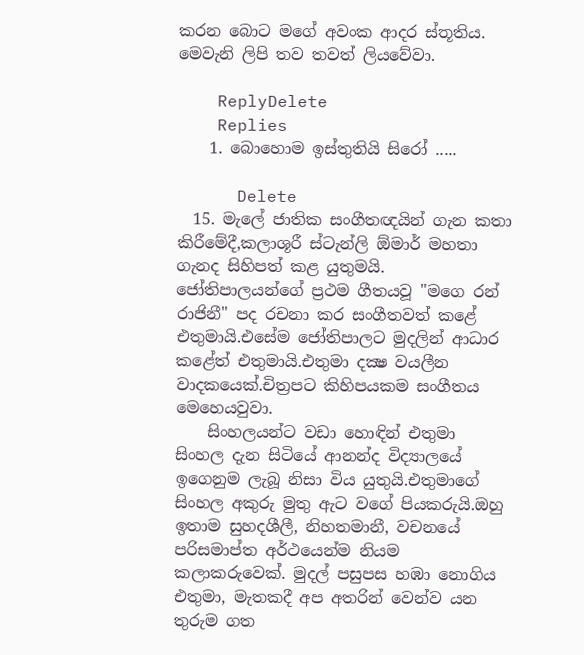කරන බොට මගේ අවංක ආදර ස්තූතිය. මෙවැනි ලිපි තව තවත් ලියවේවා.

    ReplyDelete
    Replies
    1. බොහොම ඉස්තුතියි සිරෝ .....

      Delete
  15. මැලේ ජාතික සංගීතඥයින් ගැන කතා කිරීමේදී,කලාශූරී ස්ටැන්ලි ඕමාර් මහතා ගැනද සිහිපත් කළ යුතුමයි. ජෝතිපාලයන්ගේ ප්‍රථම ගීතයවූ "මගෙ රන් රාජිනී" පද රචනා කර සංගීතවත් කළේ එතුමායි.එසේම ජෝතිපාලට මුදලින් ආධාර කළේත් එතුමායි.එතුමා දක්‍ෂ වයලීන වාදකයෙක්.චිත්‍රපට කිහිපයකම සංගීතය මෙහෙයවුවා.
    සිංහලයන්ට වඩා හොඳින් එතුමා සිංහල දැන සිටියේ ආනන්ද විද්‍යාලයේ ඉගෙනුම ලැබූ නිසා විය යුතුයි.එතුමාගේ සිංහල අකුරු මුතු ඇට වගේ පියකරුයි.ඔහු ඉතාම සුහදශීලී, නිහතමානී, වචනයේ පරිසමාප්ත අර්ථයෙන්ම නියම කලාකරුවෙක්. මුදල් පසුපස හඹා නොගිය එතුමා, මැතකදී අප අතරින් වෙන්ව යන තුරුම ගත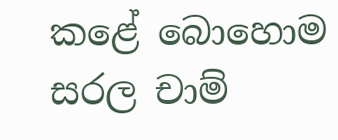කළේ බොහොම සරල චාම්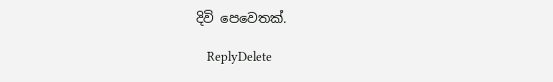දිවි පෙවෙතක්.

    ReplyDelete